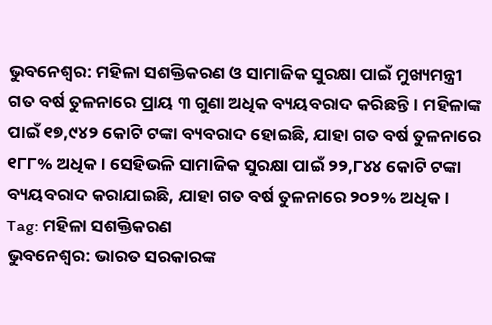ଭୁବନେଶ୍ଵର: ମହିଳା ସଶକ୍ତିକରଣ ଓ ସାମାଜିକ ସୁରକ୍ଷା ପାଇଁ ମୁଖ୍ୟମନ୍ତ୍ରୀ ଗତ ବର୍ଷ ତୁଳନାରେ ପ୍ରାୟ ୩ ଗୁଣା ଅଧିକ ବ୍ୟୟବରାଦ କରିଛନ୍ତି। ମହିଳାଙ୍କ ପାଇଁ ୧୭,୯୪୨ କୋଟି ଟଙ୍କା ବ୍ୟବରାଦ ହୋଇଛି, ଯାହା ଗତ ବର୍ଷ ତୁଳନାରେ ୧୮୮% ଅଧିକ। ସେହିଭଳି ସାମାଜିକ ସୁରକ୍ଷା ପାଇଁ ୨୨,୮୪୪ କୋଟି ଟଙ୍କା ବ୍ୟୟବରାଦ କରାଯାଇଛି, ଯାହା ଗତ ବର୍ଷ ତୁଳନାରେ ୨୦୨% ଅଧିକ।
Tag: ମହିଳା ସଶକ୍ତିକରଣ
ଭୁବନେଶ୍ୱର: ଭାରତ ସରକାରଙ୍କ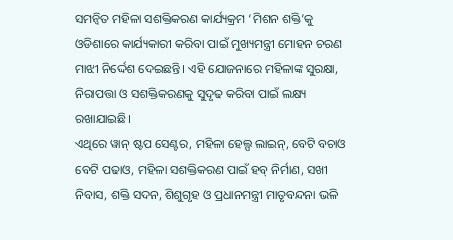ସମନ୍ୱିତ ମହିଳା ସଶକ୍ତିକରଣ କାର୍ଯ୍ୟକ୍ରମ ‘ମିଶନ ଶକ୍ତି’କୁ ଓଡିଶାରେ କାର୍ଯ୍ୟକାରୀ କରିବା ପାଇଁ ମୁଖ୍ୟମନ୍ତ୍ରୀ ମୋହନ ଚରଣ ମାଝୀ ନିର୍ଦ୍ଦେଶ ଦେଇଛନ୍ତି। ଏହି ଯୋଜନାରେ ମହିଳାଙ୍କ ସୁରକ୍ଷା, ନିରାପତ୍ତା ଓ ସଶକ୍ତିକରଣକୁ ସୁଦୃଢ କରିବା ପାଇଁ ଲକ୍ଷ୍ୟ ରଖାଯାଇଛି।
ଏଥିରେ ୱାନ୍ ଷ୍ଟପ ସେଣ୍ଟର, ମହିଳା ହେଲ୍ପ ଲାଇନ୍, ବେଟି ବଚାଓ ବେଟି ପଢାଓ, ମହିଳା ସଶକ୍ତିକରଣ ପାଇଁ ହବ୍ ନିର୍ମାଣ, ସଖୀ ନିବାସ, ଶକ୍ତି ସଦନ, ଶିଶୁଗୃହ ଓ ପ୍ରଧାନମନ୍ତ୍ରୀ ମାତୃବନ୍ଦନା ଭଳି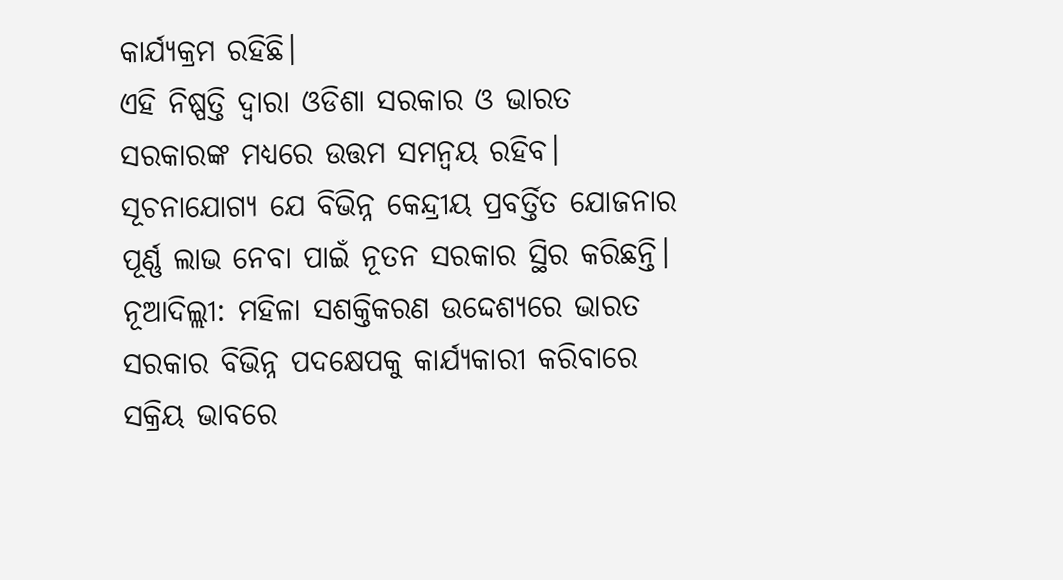କାର୍ଯ୍ୟକ୍ରମ ରହିଛି।
ଏହି ନିଷ୍ପତ୍ତି ଦ୍ୱାରା ଓଡିଶା ସରକାର ଓ ଭାରତ ସରକାରଙ୍କ ମଧ୍ୟରେ ଉତ୍ତମ ସମନ୍ୱୟ ରହିବ। ସୂଚନାଯୋଗ୍ୟ ଯେ ବିଭିନ୍ନ କେନ୍ଦ୍ରୀୟ ପ୍ରବର୍ତ୍ତିତ ଯୋଜନାର ପୂର୍ଣ୍ଣ ଲାଭ ନେବା ପାଇଁ ନୂତନ ସରକାର ସ୍ଥିର କରିଛନ୍ତି।
ନୂଆଦିଲ୍ଲୀ: ମହିଳା ସଶକ୍ତିକରଣ ଉଦ୍ଦେଶ୍ୟରେ ଭାରତ ସରକାର ବିଭିନ୍ନ ପଦକ୍ଷେପକୁ କାର୍ଯ୍ୟକାରୀ କରିବାରେ ସକ୍ରିୟ ଭାବରେ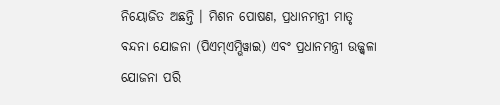ନିୟୋଜିତ ଅଛନ୍ତି । ମିଶନ ପୋଷଣ, ପ୍ରଧାନମନ୍ତ୍ରୀ ମାତୃ ବନ୍ଦନା ଯୋଜନା (ପିଏମ୍ଏମ୍ଭିୱାଇ) ଏବଂ ପ୍ରଧାନମନ୍ତ୍ରୀ ଉଜ୍ଜ୍ୱଳା ଯୋଜନା ପରି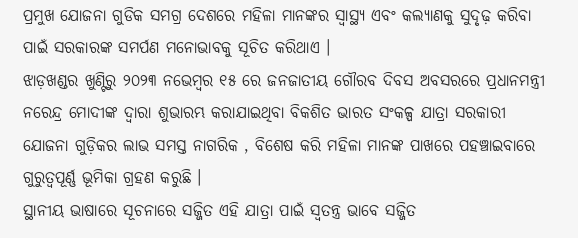ପ୍ରମୁଖ ଯୋଜନା ଗୁଡିକ ସମଗ୍ର ଦେଶରେ ମହିଳା ମାନଙ୍କର ସ୍ୱାସ୍ଥ୍ୟ ଏବଂ କଲ୍ୟାଣକୁ ସୁଦୃଢ଼ କରିବା ପାଇଁ ସରକାରଙ୍କ ସମର୍ପଣ ମନୋଭାବକୁ ସୂଚିତ କରିଥାଏ ।
ଝାଡ଼ଖଣ୍ଡର ଖୁଣ୍ଟିରୁ ୨୦୨୩ ନଭେମ୍ବର ୧୫ ରେ ଜନଜାତୀୟ ଗୌରବ ଦିବସ ଅବସରରେ ପ୍ରଧାନମନ୍ତ୍ରୀ ନରେନ୍ଦ୍ର ମୋଦୀଙ୍କ ଦ୍ୱାରା ଶୁଭାରମ୍ଭ କରାଯାଇଥିବା ବିକଶିତ ଭାରତ ସଂକଳ୍ପ ଯାତ୍ରା ସରକାରୀ ଯୋଜନା ଗୁଡ଼ିକର ଲାଭ ସମସ୍ତ ନାଗରିକ , ବିଶେଷ କରି ମହିଳା ମାନଙ୍କ ପାଖରେ ପହଞ୍ଚାଇବାରେ ଗୁରୁତ୍ୱପୂର୍ଣ୍ଣ ଭୂମିକା ଗ୍ରହଣ କରୁଛି ।
ସ୍ଥାନୀୟ ଭାଷାରେ ସୂଚନାରେ ସଜ୍ଜିତ ଏହି ଯାତ୍ରା ପାଇଁ ସ୍ୱତନ୍ତ୍ର ଭାବେ ସଜ୍ଜିତ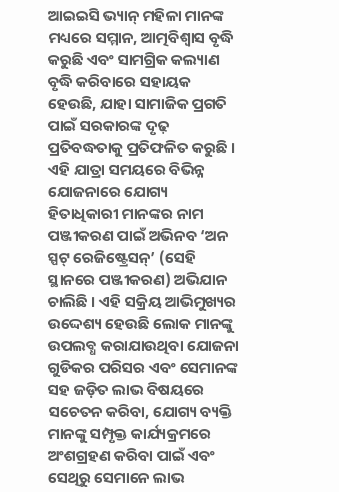ଆଇଇସି ଭ୍ୟାନ୍ ମହିଳା ମାନଙ୍କ ମଧ୍ୟରେ ସମ୍ମାନ, ଆତ୍ମବିଶ୍ୱାସ ବୃଦ୍ଧି କରୁଛି ଏବଂ ସାମଗ୍ରିକ କଲ୍ୟାଣ ବୃଦ୍ଧି କରିବାରେ ସହାୟକ ହେଉଛି, ଯାହା ସାମାଜିକ ପ୍ରଗତି ପାଇଁ ସରକାରଙ୍କ ଦୃଢ଼ ପ୍ରତିବଦ୍ଧତାକୁ ପ୍ରତିଫଳିତ କରୁଛି ।
ଏହି ଯାତ୍ରା ସମୟରେ ବିଭିନ୍ନ ଯୋଜନାରେ ଯୋଗ୍ୟ ହିତାଧିକାରୀ ମାନଙ୍କର ନାମ ପଞ୍ଜୀକରଣ ପାଇଁ ଅଭିନବ ‘ଅନ ସ୍ପଟ୍ ରେଜିଷ୍ଟ୍ରେସନ୍’ (ସେହି ସ୍ଥାନରେ ପଞ୍ଜୀକରଣ) ଅଭିଯାନ ଚାଲିଛି । ଏହି ସକ୍ରିୟ ଆଭିମୁଖ୍ୟର ଉଦ୍ଦେଶ୍ୟ ହେଉଛି ଲୋକ ମାନଙ୍କୁ ଉପଲବ୍ଧ କରାଯାଉଥିବା ଯୋଜନା ଗୁଡିକର ପରିସର ଏବଂ ସେମାନଙ୍କ ସହ ଜଡ଼ିତ ଲାଭ ବିଷୟରେ ସଚେତନ କରିବା, ଯୋଗ୍ୟ ବ୍ୟକ୍ତି ମାନଙ୍କୁ ସମ୍ପୃକ୍ତ କାର୍ଯ୍ୟକ୍ରମରେ ଅଂଶଗ୍ରହଣ କରିବା ପାଇଁ ଏବଂ ସେଥିରୁ ସେମାନେ ଲାଭ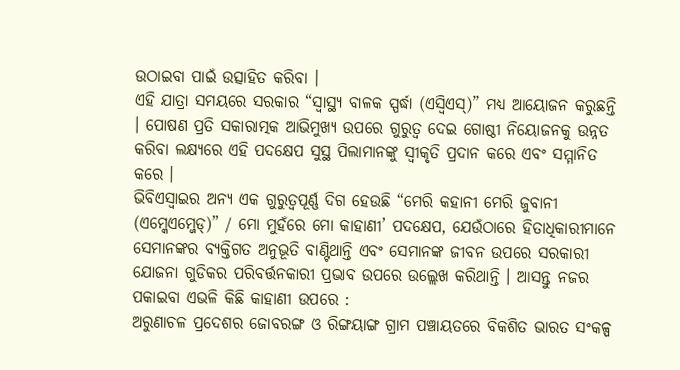ଉଠାଇବା ପାଇଁ ଉତ୍ସାହିତ କରିବା ।
ଏହି ଯାତ୍ରା ସମୟରେ ସରକାର “ସ୍ୱାସ୍ଥ୍ୟ ବାଳକ ସ୍ପର୍ଦ୍ଧା (ଏସ୍ବିଏସ୍)” ମଧ୍ୟ ଆୟୋଜନ କରୁଛନ୍ତି । ପୋଷଣ ପ୍ରତି ସକାରାତ୍ମକ ଆଭିମୁଖ୍ୟ ଉପରେ ଗୁରୁତ୍ୱ ଦେଇ ଗୋଷ୍ଠୀ ନିୟୋଜନକୁ ଉନ୍ନତ କରିବା ଲକ୍ଷ୍ୟରେ ଏହି ପଦକ୍ଷେପ ସୁସ୍ଥ ପିଲାମାନଙ୍କୁ ସ୍ୱୀକୃତି ପ୍ରଦାନ କରେ ଏବଂ ସମ୍ମାନିତ କରେ ।
ଭିବିଏସ୍ୱାଇର ଅନ୍ୟ ଏକ ଗୁରୁତ୍ୱପୂର୍ଣ୍ଣ ଦିଗ ହେଉଛି “ମେରି କହାନୀ ମେରି ଜୁବାନୀ (ଏମ୍କେଏମ୍ଜେଡ୍)” / ମୋ ମୁହଁରେ ମୋ କାହାଣୀ’ ପଦକ୍ଷେପ, ଯେଉଁଠାରେ ହିତାଧିକାରୀମାନେ ସେମାନଙ୍କର ବ୍ୟକ୍ତିଗତ ଅନୁଭୂତି ବାଣ୍ଟିଥାନ୍ତି ଏବଂ ସେମାନଙ୍କ ଜୀବନ ଉପରେ ସରକାରୀ ଯୋଜନା ଗୁଡିକର ପରିବର୍ତ୍ତନକାରୀ ପ୍ରଭାବ ଉପରେ ଉଲ୍ଲେଖ କରିଥାନ୍ତି । ଆସନ୍ତୁ ନଜର ପକାଇବା ଏଭଳି କିଛି କାହାଣୀ ଉପରେ :
ଅରୁଣାଚଳ ପ୍ରଦେଶର ଜୋବରଙ୍ଗ ଓ ରିଙ୍ଗୟାଙ୍ଗ ଗ୍ରାମ ପଞ୍ଚାୟତରେ ବିକଶିତ ଭାରତ ସଂକଳ୍ପ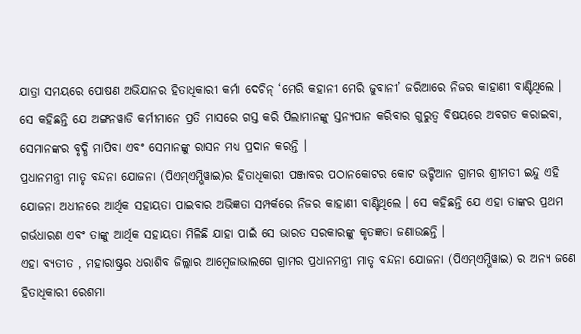ଯାତ୍ରା ସମୟରେ ପୋଷଣ ଅଭିଯାନର ହିତାଧିକାରୀ କର୍ମା ଦେଚିନ୍ ‘ମେରି କହାନୀ ମେରି ଜୁବାନୀ’ ଜରିଆରେ ନିଜର କାହାଣୀ ବାଣ୍ଟିଥିଲେ । ସେ କହିଛନ୍ତି ଯେ ଅଙ୍ଗନୱାଡି କର୍ମୀମାନେ ପ୍ରତି ମାସରେ ଗସ୍ତ କରି ପିଲାମାନଙ୍କୁ ସ୍ତନ୍ୟପାନ କରିବାର ଗୁରୁତ୍ୱ ବିଷୟରେ ଅବଗତ କରାଇବା, ସେମାନଙ୍କର ବୃଦ୍ଧି ମାପିବା ଏବଂ ସେମାନଙ୍କୁ ରାସନ ମଧ୍ୟ ପ୍ରଦାନ କରନ୍ତି ।
ପ୍ରଧାନମନ୍ତ୍ରୀ ମାତୃ ବନ୍ଦନା ଯୋଜନା (ପିଏମ୍ଏମ୍ଭିୱାଇ)ର ହିତାଧିକାରୀ ପଞ୍ଜାବର ପଠାନକୋଟର କୋଟ ଭଟ୍ଟିଆନ ଗ୍ରାମର ଶ୍ରୀମତୀ ଇନ୍ଦୁ ଏହି ଯୋଜନା ଅଧୀନରେ ଆର୍ଥିକ ସହାୟତା ପାଇବାର ଅଭିଜ୍ଞତା ସମ୍ପର୍କରେ ନିଜର କାହାଣୀ ବାଣ୍ଟିଥିଲେ । ସେ କହିଛନ୍ତି ଯେ ଏହା ତାଙ୍କର ପ୍ରଥମ ଗର୍ଭଧାରଣ ଏବଂ ତାଙ୍କୁ ଆର୍ଥିକ ସହାୟତା ମିଳିଛି ଯାହା ପାଇଁ ସେ ଭାରତ ସରକାରଙ୍କୁ କୃତଜ୍ଞତା ଜଣାଉଛନ୍ତି ।
ଏହା ବ୍ୟତୀତ , ମହାରାଷ୍ଟ୍ରର ଧରାଶିବ ଜିଲ୍ଲାର ଆମ୍ବେଜାଭାଲଗେ ଗ୍ରାମର ପ୍ରଧାନମନ୍ତ୍ରୀ ମାତୃ ବନ୍ଦନା ଯୋଜନା (ପିଏମ୍ଏମ୍ଭିୱାଇ) ର ଅନ୍ୟ ଜଣେ ହିତାଧିକାରୀ ରେଶମା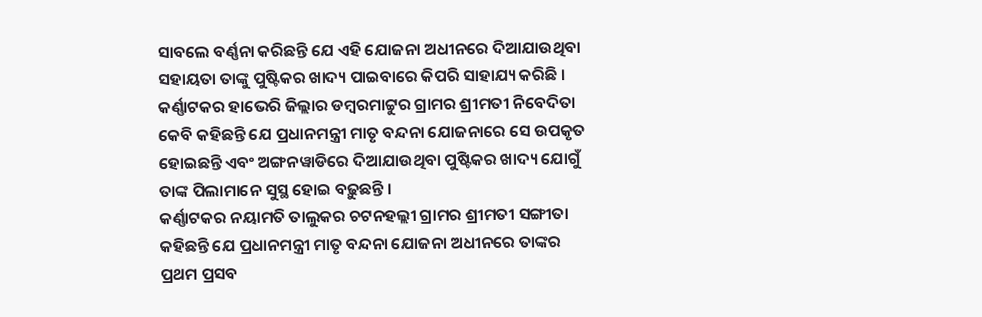ସାବଲେ ବର୍ଣ୍ଣନା କରିଛନ୍ତି ଯେ ଏହି ଯୋଜନା ଅଧୀନରେ ଦିଆଯାଉଥିବା ସହାୟତା ତାଙ୍କୁ ପୁଷ୍ଟିକର ଖାଦ୍ୟ ପାଇବାରେ କିପରି ସାହାଯ୍ୟ କରିଛି ।
କର୍ଣ୍ଣାଟକର ହାଭେରି ଜିଲ୍ଲାର ଡମ୍ବରମାଟ୍ଟୁର ଗ୍ରାମର ଶ୍ରୀମତୀ ନିବେଦିତା କେବି କହିଛନ୍ତି ଯେ ପ୍ରଧାନମନ୍ତ୍ରୀ ମାତୃ ବନ୍ଦନା ଯୋଜନାରେ ସେ ଉପକୃତ ହୋଇଛନ୍ତି ଏବଂ ଅଙ୍ଗନୱାଡିରେ ଦିଆଯାଉଥିବା ପୁଷ୍ଟିକର ଖାଦ୍ୟ ଯୋଗୁଁ ତାଙ୍କ ପିଲାମାନେ ସୁସ୍ଥ ହୋଇ ବଢ଼ୁଛନ୍ତି ।
କର୍ଣ୍ଣାଟକର ନୟାମତି ତାଲୁକର ଚଟନହଲ୍ଲୀ ଗ୍ରାମର ଶ୍ରୀମତୀ ସଙ୍ଗୀତା କହିଛନ୍ତି ଯେ ପ୍ରଧାନମନ୍ତ୍ରୀ ମାତୃ ବନ୍ଦନା ଯୋଜନା ଅଧୀନରେ ତାଙ୍କର ପ୍ରଥମ ପ୍ରସବ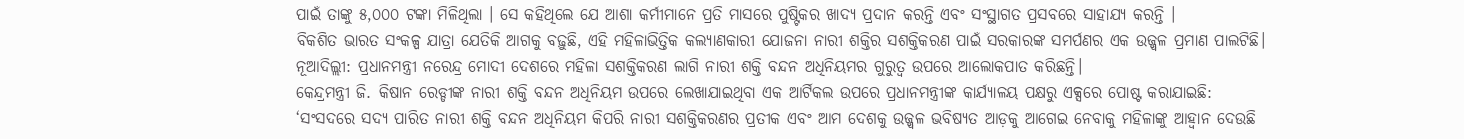ପାଇଁ ତାଙ୍କୁ ୫,୦୦୦ ଟଙ୍କା ମିଳିଥିଲା । ସେ କହିଥିଲେ ଯେ ଆଶା କର୍ମୀମାନେ ପ୍ରତି ମାସରେ ପୁଷ୍ଟିକର ଖାଦ୍ୟ ପ୍ରଦାନ କରନ୍ତି ଏବଂ ସଂସ୍ଥାଗତ ପ୍ରସବରେ ସାହାଯ୍ୟ କରନ୍ତି ।
ବିକଶିତ ଭାରତ ସଂକଳ୍ପ ଯାତ୍ରା ଯେତିକି ଆଗକୁ ବଢ଼ୁଛି, ଏହି ମହିଳାଭିତ୍ତିକ କଲ୍ୟାଣକାରୀ ଯୋଜନା ନାରୀ ଶକ୍ତିର ସଶକ୍ତିକରଣ ପାଇଁ ସରକାରଙ୍କ ସମର୍ପଣର ଏକ ଉଜ୍ଜ୍ୱଳ ପ୍ରମାଣ ପାଲଟିଛି।
ନୂଆଦିଲ୍ଲୀ: ପ୍ରଧାନମନ୍ତ୍ରୀ ନରେନ୍ଦ୍ର ମୋଦୀ ଦେଶରେ ମହିଳା ସଶକ୍ତିକରଣ ଲାଗି ନାରୀ ଶକ୍ତି ବନ୍ଦନ ଅଧିନିୟମର ଗୁରୁତ୍ୱ ଉପରେ ଆଲୋକପାତ କରିଛନ୍ତି।
କେନ୍ଦ୍ରମନ୍ତ୍ରୀ ଜି. କିଷାନ ରେଡ୍ଡୀଙ୍କ ନାରୀ ଶକ୍ତି ବନ୍ଦନ ଅଧିନିୟମ ଉପରେ ଲେଖାଯାଇଥିବା ଏକ ଆର୍ଟିକଲ ଉପରେ ପ୍ରଧାନମନ୍ତ୍ରୀଙ୍କ କାର୍ଯ୍ୟାଳୟ ପକ୍ଷରୁ ଏକ୍ସରେ ପୋଷ୍ଟ କରାଯାଇଛି:
‘ସଂସଦରେ ସଦ୍ୟ ପାରିତ ନାରୀ ଶକ୍ତି ବନ୍ଦନ ଅଧିନିୟମ କିପରି ନାରୀ ସଶକ୍ତିକରଣର ପ୍ରତୀକ ଏବଂ ଆମ ଦେଶକୁ ଉଜ୍ଜ୍ୱଳ ଭବିଷ୍ୟତ ଆଡ଼କୁ ଆଗେଇ ନେବାକୁ ମହିଳାଙ୍କୁ ଆହ୍ୱାନ ଦେଉଛି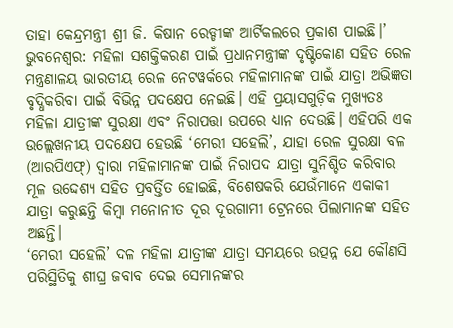ତାହା କେନ୍ଦ୍ରମନ୍ତ୍ରୀ ଶ୍ରୀ ଜି. କିଷାନ ରେଡ୍ଡୀଙ୍କ ଆର୍ଟିକଲରେ ପ୍ରକାଶ ପାଇଛି।’
ଭୁବନେଶ୍ଵର: ମହିଳା ସଶକ୍ତିକରଣ ପାଇଁ ପ୍ରଧାନମନ୍ତ୍ରୀଙ୍କ ଦୃଷ୍ଟିକୋଣ ସହିତ ରେଳ ମନ୍ତ୍ରଣାଳୟ ଭାରତୀୟ ରେଳ ନେଟୱର୍କରେ ମହିଳାମାନଙ୍କ ପାଇଁ ଯାତ୍ରା ଅଭିଜ୍ଞତା ବୃଦ୍ଧିକରିବା ପାଇଁ ବିଭିନ୍ନ ପଦକ୍ଷେପ ନେଇଛି। ଏହି ପ୍ରୟାସଗୁଡ଼ିକ ମୁଖ୍ୟତଃ ମହିଳା ଯାତ୍ରୀଙ୍କ ସୁରକ୍ଷା ଏବଂ ନିରାପତ୍ତା ଉପରେ ଧ୍ୟାନ ଦେଉଛି। ଏହିପରି ଏକ ଉଲ୍ଲେଖନୀୟ ପଦକ୍ଷେପ ହେଉଛି ‘ମେରୀ ସହେଲି’, ଯାହା ରେଳ ସୁରକ୍ଷା ବଳ (ଆରପିଏଫ୍) ଦ୍ୱାରା ମହିଳାମାନଙ୍କ ପାଇଁ ନିରାପଦ ଯାତ୍ରା ସୁନିଶ୍ଚିତ କରିବାର ମୂଳ ଉଦ୍ଦେଶ୍ୟ ସହିତ ପ୍ରବର୍ତ୍ତିତ ହୋଇଛି, ବିଶେଷକରି ଯେଉଁମାନେ ଏକାକୀ ଯାତ୍ରା କରୁଛନ୍ତି କିମ୍ବା ମନୋନୀତ ଦୂର ଦୂରଗାମୀ ଟ୍ରେନରେ ପିଲାମାନଙ୍କ ସହିତ ଅଛନ୍ତି।
‘ମେରୀ ସହେଲି’ ଦଳ ମହିଳା ଯାତ୍ରୀଙ୍କ ଯାତ୍ରା ସମୟରେ ଉତ୍ପନ୍ନ ଯେ କୌଣସି ପରିସ୍ଥିତିକୁ ଶୀଘ୍ର ଜବାବ ଦେଇ ସେମାନଙ୍କର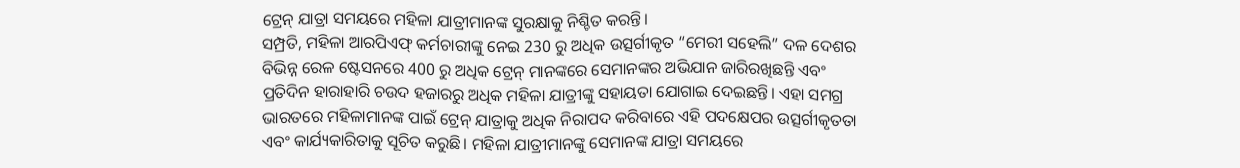ଟ୍ରେନ୍ ଯାତ୍ରା ସମୟରେ ମହିଳା ଯାତ୍ରୀମାନଙ୍କ ସୁରକ୍ଷାକୁ ନିଶ୍ଚିତ କରନ୍ତି।
ସମ୍ପ୍ରତି, ମହିଳା ଆରପିଏଫ୍ କର୍ମଚାରୀଙ୍କୁ ନେଇ 230 ରୁ ଅଧିକ ଉତ୍ସର୍ଗୀକୃତ “ମେରୀ ସହେଲି” ଦଳ ଦେଶର ବିଭିନ୍ନ ରେଳ ଷ୍ଟେସନରେ 400 ରୁ ଅଧିକ ଟ୍ରେନ୍ ମାନଙ୍କରେ ସେମାନଙ୍କର ଅଭିଯାନ ଜାରିରଖିଛନ୍ତି ଏବଂ ପ୍ରତିଦିନ ହାରାହାରି ଚଉଦ ହଜାରରୁ ଅଧିକ ମହିଳା ଯାତ୍ରୀଙ୍କୁ ସହାୟତା ଯୋଗାଇ ଦେଇଛନ୍ତି। ଏହା ସମଗ୍ର ଭାରତରେ ମହିଳାମାନଙ୍କ ପାଇଁ ଟ୍ରେନ୍ ଯାତ୍ରାକୁ ଅଧିକ ନିରାପଦ କରିବାରେ ଏହି ପଦକ୍ଷେପର ଉତ୍ସର୍ଗୀକୃତତା ଏବଂ କାର୍ଯ୍ୟକାରିତାକୁ ସୂଚିତ କରୁଛି। ମହିଳା ଯାତ୍ରୀମାନଙ୍କୁ ସେମାନଙ୍କ ଯାତ୍ରା ସମୟରେ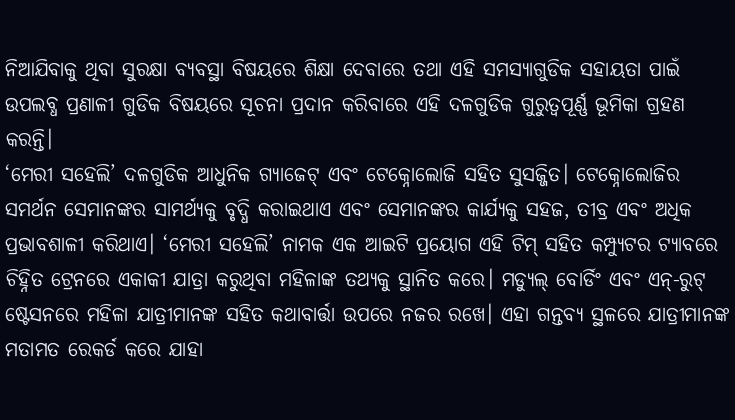ନିଆଯିବାକୁ ଥିବା ସୁରକ୍ଷା ବ୍ୟବସ୍ଥା ବିଷୟରେ ଶିକ୍ଷା ଦେବାରେ ତଥା ଏହି ସମସ୍ୟାଗୁଡିକ ସହାୟତା ପାଇଁ ଉପଲବ୍ଧ ପ୍ରଣାଳୀ ଗୁଡିକ ବିଷୟରେ ସୂଚନା ପ୍ରଦାନ କରିବାରେ ଏହି ଦଳଗୁଡିକ ଗୁରୁତ୍ୱପୂର୍ଣ୍ଣ ଭୂମିକା ଗ୍ରହଣ କରନ୍ତି।
‘ମେରୀ ସହେଲି’ ଦଳଗୁଡିକ ଆଧୁନିକ ଗ୍ୟାଜେଟ୍ ଏବଂ ଟେକ୍ନୋଲୋଜି ସହିତ ସୁସଜ୍ଜିତ। ଟେକ୍ନୋଲୋଜିର ସମର୍ଥନ ସେମାନଙ୍କର ସାମର୍ଥ୍ୟକୁ ବୃଦ୍ଧି କରାଇଥାଏ ଏବଂ ସେମାନଙ୍କର କାର୍ଯ୍ୟକୁ ସହଜ, ତୀବ୍ର ଏବଂ ଅଧିକ ପ୍ରଭାବଶାଳୀ କରିଥାଏ। ‘ମେରୀ ସହେଲି’ ନାମକ ଏକ ଆଇଟି ପ୍ରୟୋଗ ଏହି ଟିମ୍ ସହିତ କମ୍ପ୍ୟୁଟର ଟ୍ୟାବରେ ଚିହ୍ନିତ ଟ୍ରେନରେ ଏକାକୀ ଯାତ୍ରା କରୁଥିବା ମହିଳାଙ୍କ ତଥ୍ୟକୁ ସ୍ଥାନିତ କରେ। ମଡ୍ୟୁଲ୍ ବୋର୍ଡିଂ ଏବଂ ଏନ୍-ରୁଟ୍ ଷ୍ଟେସନରେ ମହିଳା ଯାତ୍ରୀମାନଙ୍କ ସହିତ କଥାବାର୍ତ୍ତା ଉପରେ ନଜର ରଖେ। ଏହା ଗନ୍ତବ୍ୟ ସ୍ଥଳରେ ଯାତ୍ରୀମାନଙ୍କ ମତାମତ ରେକର୍ଡ କରେ ଯାହା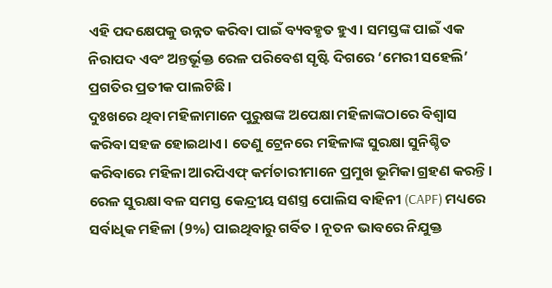ଏହି ପଦକ୍ଷେପକୁ ଉନ୍ନତ କରିବା ପାଇଁ ବ୍ୟବହୃତ ହୁଏ। ସମସ୍ତଙ୍କ ପାଇଁ ଏକ ନିରାପଦ ଏବଂ ଅନ୍ତର୍ଭୂକ୍ତ ରେଳ ପରିବେଶ ସୃଷ୍ଟି ଦିଗରେ ‘ମେରୀ ସହେଲି’ ପ୍ରଗତିର ପ୍ରତୀକ ପାଲଟିଛି।
ଦୁଃଖରେ ଥିବା ମହିଳାମାନେ ପୁରୁଷଙ୍କ ଅପେକ୍ଷା ମହିଳାଙ୍କଠାରେ ବିଶ୍ୱାସ କରିବା ସହଜ ହୋଇଥାଏ। ତେଣୁ ଟ୍ରେନରେ ମହିଳାଙ୍କ ସୁରକ୍ଷା ସୁନିଶ୍ଚିତ କରିବାରେ ମହିଳା ଆରପିଏଫ୍ କର୍ମଚାରୀମାନେ ପ୍ରମୁଖ ଭୂମିକା ଗ୍ରହଣ କରନ୍ତି। ରେଳ ସୁରକ୍ଷା ବଳ ସମସ୍ତ କେନ୍ଦ୍ରୀୟ ସଶସ୍ତ୍ର ପୋଲିସ ବାହିନୀ (CAPF) ମଧ୍ୟରେ ସର୍ବାଧିକ ମହିଳା (9%) ପାଇଥିବାରୁ ଗର୍ବିତ। ନୂତନ ଭାବରେ ନିଯୁକ୍ତ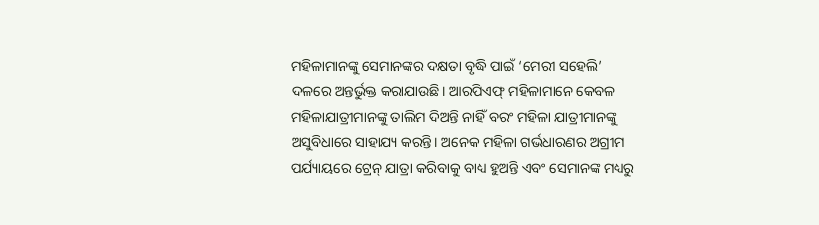ମହିଳାମାନଙ୍କୁ ସେମାନଙ୍କର ଦକ୍ଷତା ବୃଦ୍ଧି ପାଇଁ ‘ମେରୀ ସହେଲି’ ଦଳରେ ଅନ୍ତର୍ଭୁକ୍ତ କରାଯାଉଛି। ଆରପିଏଫ୍ ମହିଳାମାନେ କେବଳ ମହିଳାଯାତ୍ରୀମାନଙ୍କୁ ତାଲିମ ଦିଅନ୍ତି ନାହିଁ ବରଂ ମହିଳା ଯାତ୍ରୀମାନଙ୍କୁ ଅସୁବିଧାରେ ସାହାଯ୍ୟ କରନ୍ତି। ଅନେକ ମହିଳା ଗର୍ଭଧାରଣର ଅଗ୍ରୀମ ପର୍ଯ୍ୟାୟରେ ଟ୍ରେନ୍ ଯାତ୍ରା କରିବାକୁ ବାଧ୍ୟ ହୁଅନ୍ତି ଏବଂ ସେମାନଙ୍କ ମଧ୍ୟରୁ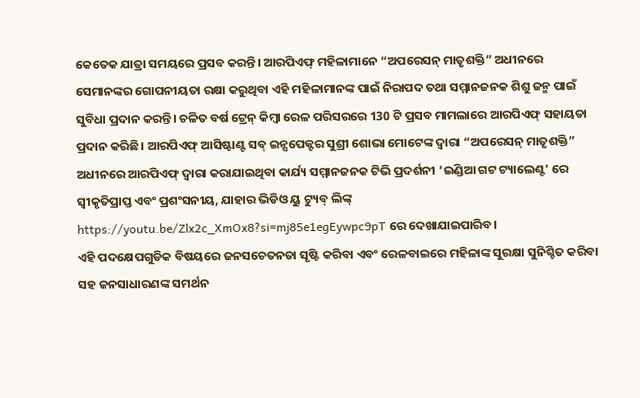କେତେକ ଯାତ୍ରା ସମୟରେ ପ୍ରସବ କରନ୍ତି। ଆରପିଏଫ୍ ମହିଳାମାନେ “ଅପରେସନ୍ ମାତୃଶକ୍ତି” ଅଧୀନରେ ସେମାନଙ୍କର ଗୋପନୀୟତା ରକ୍ଷା କରୁଥିବା ଏହି ମହିଳାମାନଙ୍କ ପାଇଁ ନିରାପଦ ତଥା ସମ୍ମାନଜନକ ଶିଶୁ ଜନ୍ମ ପାଇଁ ସୁବିଧା ପ୍ରଦାନ କରନ୍ତି। ଚଳିତ ବର୍ଷ ଟ୍ରେନ୍ କିମ୍ବା ରେଳ ପରିସରରେ 130 ଟି ପ୍ରସବ ମାମଲାରେ ଆରପିଏଫ୍ ସହାୟତା ପ୍ରଦାନ କରିଛି। ଆରପିଏଫ୍ ଆସିଷ୍ଟାଣ୍ଟ ସବ୍ ଇନ୍ସପେକ୍ଟର ସୁଶ୍ରୀ ଶୋଭା ମୋଟେଙ୍କ ଦ୍ୱାରା “ଅପରେସନ୍ ମାତୃଶକ୍ତି” ଅଧୀନରେ ଆରପିଏଫ୍ ଦ୍ୱାରା କରାଯାଇଥିବା କାର୍ଯ୍ୟ ସମ୍ମାନଜନକ ଟିଭି ପ୍ରଦର୍ଶନୀ ‘ଇଣ୍ଡିଆ ଗଟ ଟ୍ୟାଲେଣ୍ଟ’ ରେ ସ୍ୱୀକୃତିପ୍ରାପ୍ତ ଏବଂ ପ୍ରଶଂସନୀୟ, ଯାହାର ଭିଡିଓ ୟୁ ଟ୍ୟୁବ୍ ଲିଙ୍କ୍ https://youtu.be/Zlx2c_XmOx8?si=mj85e1egEywpc9pT ରେ ଦେଖାଯାଇପାରିବ।
ଏହି ପଦକ୍ଷେପଗୁଡିକ ବିଷୟରେ ଜନସଚେତନତା ସୃଷ୍ଟି କରିବା ଏବଂ ରେଳବାଇରେ ମହିଳାଙ୍କ ସୁରକ୍ଷା ସୁନିଶ୍ଚିତ କରିବା ସହ ଜନସାଧାରଣଙ୍କ ସମର୍ଥନ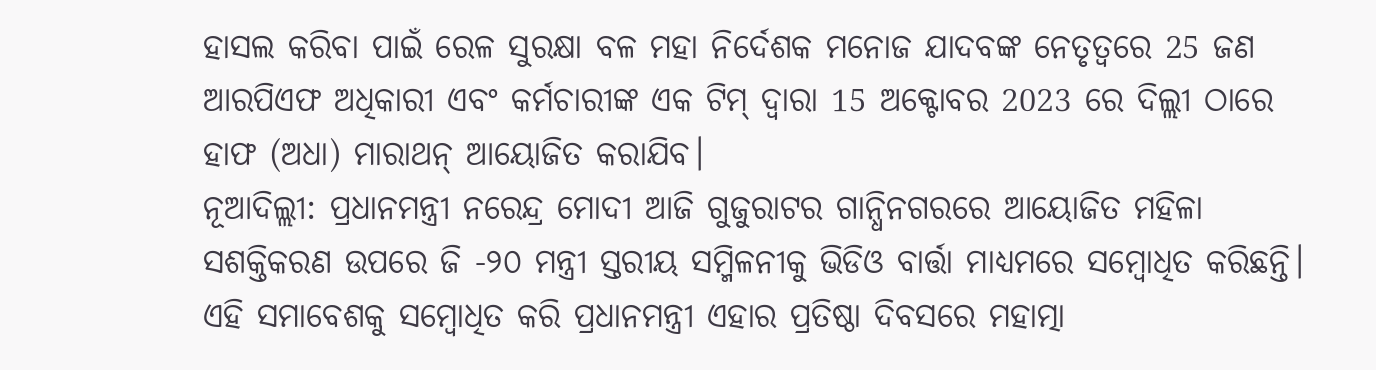ହାସଲ କରିବା ପାଇଁ ରେଳ ସୁରକ୍ଷା ବଳ ମହା ନିର୍ଦେଶକ ମନୋଜ ଯାଦବଙ୍କ ନେତୃତ୍ୱରେ 25 ଜଣ ଆରପିଏଫ ଅଧିକାରୀ ଏବଂ କର୍ମଚାରୀଙ୍କ ଏକ ଟିମ୍ ଦ୍ୱାରା 15 ଅକ୍ଟୋବର 2023 ରେ ଦିଲ୍ଲୀ ଠାରେ ହାଫ (ଅଧା) ମାରାଥନ୍ ଆୟୋଜିତ କରାଯିବ।
ନୂଆଦିଲ୍ଲୀ: ପ୍ରଧାନମନ୍ତ୍ରୀ ନରେନ୍ଦ୍ର ମୋଦୀ ଆଜି ଗୁଜୁରାଟର ଗାନ୍ଧିନଗରରେ ଆୟୋଜିତ ମହିଳା ସଶକ୍ତିକରଣ ଉପରେ ଜି -୨୦ ମନ୍ତ୍ରୀ ସ୍ତରୀୟ ସମ୍ମିଳନୀକୁ ଭିଡିଓ ବାର୍ତ୍ତା ମାଧ୍ୟମରେ ସମ୍ବୋଧିତ କରିଛନ୍ତି।
ଏହି ସମାବେଶକୁ ସମ୍ବୋଧିତ କରି ପ୍ରଧାନମନ୍ତ୍ରୀ ଏହାର ପ୍ରତିଷ୍ଠା ଦିବସରେ ମହାତ୍ମା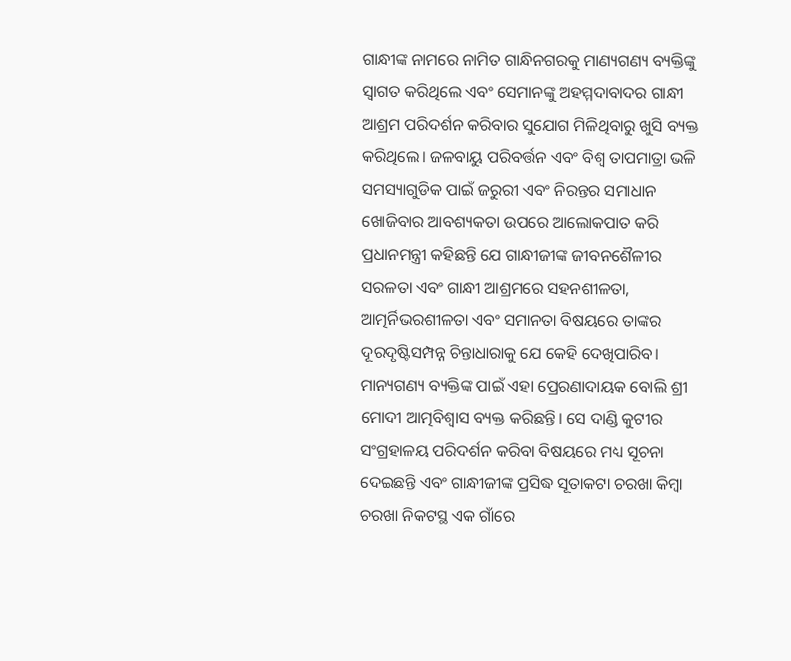ଗାନ୍ଧୀଙ୍କ ନାମରେ ନାମିତ ଗାନ୍ଧିନଗରକୁ ମାଣ୍ୟଗଣ୍ୟ ବ୍ୟକ୍ତିଙ୍କୁ ସ୍ୱାଗତ କରିଥିଲେ ଏବଂ ସେମାନଙ୍କୁ ଅହମ୍ମଦାବାଦର ଗାନ୍ଧୀ ଆଶ୍ରମ ପରିଦର୍ଶନ କରିବାର ସୁଯୋଗ ମିଳିଥିବାରୁ ଖୁସି ବ୍ୟକ୍ତ କରିଥିଲେ। ଜଳବାୟୁ ପରିବର୍ତ୍ତନ ଏବଂ ବିଶ୍ୱ ତାପମାତ୍ରା ଭଳି ସମସ୍ୟାଗୁଡିକ ପାଇଁ ଜରୁରୀ ଏବଂ ନିରନ୍ତର ସମାଧାନ ଖୋଜିବାର ଆବଶ୍ୟକତା ଉପରେ ଆଲୋକପାତ କରି ପ୍ରଧାନମନ୍ତ୍ରୀ କହିଛନ୍ତି ଯେ ଗାନ୍ଧୀଜୀଙ୍କ ଜୀବନଶୈଳୀର ସରଳତା ଏବଂ ଗାନ୍ଧୀ ଆଶ୍ରମରେ ସହନଶୀଳତା, ଆତ୍ମର୍ନିଭରଶୀଳତା ଏବଂ ସମାନତା ବିଷୟରେ ତାଙ୍କର ଦୂରଦୃଷ୍ଟିସମ୍ପନ୍ନ ଚିନ୍ତାଧାରାକୁ ଯେ କେହି ଦେଖିପାରିବ। ମାନ୍ୟଗଣ୍ୟ ବ୍ୟକ୍ତିଙ୍କ ପାଇଁ ଏହା ପ୍ରେରଣାଦାୟକ ବୋଲି ଶ୍ରୀ ମୋଦୀ ଆତ୍ମବିଶ୍ୱାସ ବ୍ୟକ୍ତ କରିଛନ୍ତି। ସେ ଦାଣ୍ଡି କୁଟୀର ସଂଗ୍ରହାଳୟ ପରିଦର୍ଶନ କରିବା ବିଷୟରେ ମଧ୍ୟ ସୂଚନା ଦେଇଛନ୍ତି ଏବଂ ଗାନ୍ଧୀଜୀଙ୍କ ପ୍ରସିଦ୍ଧ ସୂତାକଟା ଚରଖା କିମ୍ବା ଚରଖା ନିକଟସ୍ଥ ଏକ ଗାଁରେ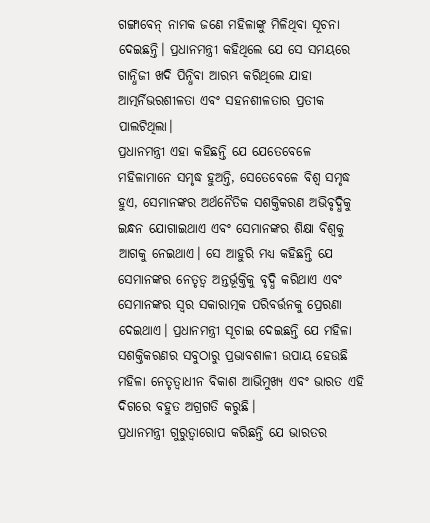ଗଙ୍ଗାବେନ୍ ନାମକ ଜଣେ ମହିଳାଙ୍କୁ ମିଳିଥିବା ସୂଚନା ଦେଇଛନ୍ତି। ପ୍ରଧାନମନ୍ତ୍ରୀ କହିଥିଲେ ଯେ ସେ ସମୟରେ ଗାନ୍ଧିଜୀ ଖଦି ପିନ୍ଧିବା ଆରମ୍ଭ କରିଥିଲେ ଯାହା ଆତ୍ମର୍ନିଭରଶୀଳତା ଏବଂ ସହନଶୀଳତାର ପ୍ରତୀକ ପାଲଟିଥିଲା।
ପ୍ରଧାନମନ୍ତ୍ରୀ ଏହା କହିଛନ୍ତି ଯେ ଯେତେବେଳେ ମହିଳାମାନେ ସମୃଦ୍ଧ ହୁଅନ୍ତି, ସେତେବେଳେ ବିଶ୍ୱ ସମୃଦ୍ଧ ହୁଏ, ସେମାନଙ୍କର ଅର୍ଥନୈତିକ ସଶକ୍ତିକରଣ ଅଭିବୃଦ୍ଧିକୁ ଇନ୍ଧନ ଯୋଗାଇଥାଏ ଏବଂ ସେମାନଙ୍କର ଶିକ୍ଷା ବିଶ୍ୱକୁ ଆଗକୁ ନେଇଥାଏ। ସେ ଆହୁରି ମଧ୍ୟ କହିଛନ୍ତି ଯେ ସେମାନଙ୍କର ନେତୃତ୍ୱ ଅନ୍ତର୍ଭୂକ୍ତିକୁ ବୃଦ୍ଧି କରିଥାଏ ଏବଂ ସେମାନଙ୍କର ସ୍ୱର ସକାରାତ୍ମକ ପରିବର୍ତ୍ତନକୁ ପ୍ରେରଣା ଦେଇଥାଏ। ପ୍ରଧାନମନ୍ତ୍ରୀ ସୂଚାଇ ଦେଇଛନ୍ତି ଯେ ମହିଳା ସଶକ୍ତିକରଣର ସବୁଠାରୁ ପ୍ରଭାବଶାଳୀ ଉପାୟ ହେଉଛି ମହିଳା ନେତୃତ୍ୱାଧୀନ ବିକାଶ ଆଭିମୁଖ୍ୟ ଏବଂ ଭାରତ ଏହି ଦିଗରେ ବହୁତ ଅଗ୍ରଗତି କରୁଛି।
ପ୍ରଧାନମନ୍ତ୍ରୀ ଗୁରୁତ୍ୱାରୋପ କରିଛନ୍ତି ଯେ ଭାରତର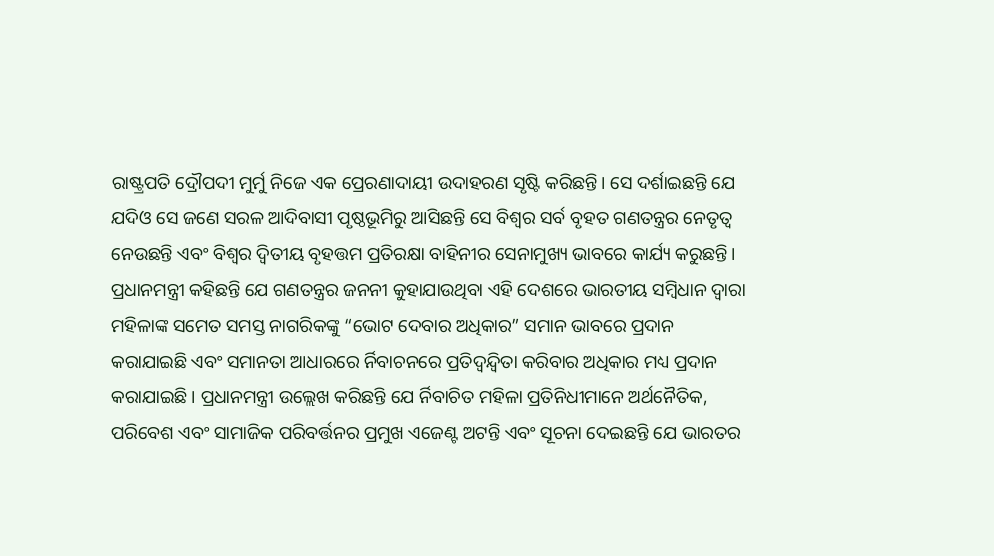ରାଷ୍ଟ୍ରପତି ଦ୍ରୌପଦୀ ମୁର୍ମୁ ନିଜେ ଏକ ପ୍ରେରଣାଦାୟୀ ଉଦାହରଣ ସୃଷ୍ଟି କରିଛନ୍ତି। ସେ ଦର୍ଶାଇଛନ୍ତି ଯେ ଯଦିଓ ସେ ଜଣେ ସରଳ ଆଦିବାସୀ ପୃଷ୍ଠଭୂମିରୁ ଆସିଛନ୍ତି ସେ ବିଶ୍ୱର ସର୍ବ ବୃହତ ଗଣତନ୍ତ୍ରର ନେତୃତ୍ୱ ନେଉଛନ୍ତି ଏବଂ ବିଶ୍ୱର ଦ୍ୱିତୀୟ ବୃହତ୍ତମ ପ୍ରତିରକ୍ଷା ବାହିନୀର ସେନାମୁଖ୍ୟ ଭାବରେ କାର୍ଯ୍ୟ କରୁଛନ୍ତି। ପ୍ରଧାନମନ୍ତ୍ରୀ କହିଛନ୍ତି ଯେ ଗଣତନ୍ତ୍ରର ଜନନୀ କୁହାଯାଉଥିବା ଏହି ଦେଶରେ ଭାରତୀୟ ସମ୍ବିଧାନ ଦ୍ୱାରା ମହିଳାଙ୍କ ସମେତ ସମସ୍ତ ନାଗରିକଙ୍କୁ “ଭୋଟ ଦେବାର ଅଧିକାର” ସମାନ ଭାବରେ ପ୍ରଦାନ କରାଯାଇଛି ଏବଂ ସମାନତା ଆଧାରରେ ର୍ନିବାଚନରେ ପ୍ରତିଦ୍ୱନ୍ଦ୍ୱିତା କରିବାର ଅଧିକାର ମଧ୍ୟ ପ୍ରଦାନ କରାଯାଇଛି। ପ୍ରଧାନମନ୍ତ୍ରୀ ଉଲ୍ଲେଖ କରିଛନ୍ତି ଯେ ର୍ନିବାଚିତ ମହିଳା ପ୍ରତିନିଧୀମାନେ ଅର୍ଥନୈତିକ, ପରିବେଶ ଏବଂ ସାମାଜିକ ପରିବର୍ତ୍ତନର ପ୍ରମୁଖ ଏଜେଣ୍ଟ ଅଟନ୍ତି ଏବଂ ସୂଚନା ଦେଇଛନ୍ତି ଯେ ଭାରତର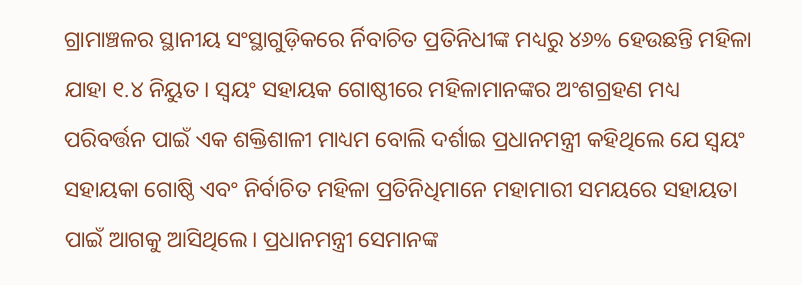ଗ୍ରାମାଞ୍ଚଳର ସ୍ଥାନୀୟ ସଂସ୍ଥାଗୁଡ଼ିକରେ ର୍ନିବାଚିତ ପ୍ରତିନିଧୀଙ୍କ ମଧ୍ୟରୁ ୪୬% ହେଉଛନ୍ତି ମହିଳା ଯାହା ୧.୪ ନିୟୁତ। ସ୍ୱୟଂ ସହାୟକ ଗୋଷ୍ଠୀରେ ମହିଳାମାନଙ୍କର ଅଂଶଗ୍ରହଣ ମଧ୍ୟ ପରିବର୍ତ୍ତନ ପାଇଁ ଏକ ଶକ୍ତିଶାଳୀ ମାଧ୍ୟମ ବୋଲି ଦର୍ଶାଇ ପ୍ରଧାନମନ୍ତ୍ରୀ କହିଥିଲେ ଯେ ସ୍ୱୟଂ ସହାୟକା ଗୋଷ୍ଠି ଏବଂ ନିର୍ବାଚିତ ମହିଳା ପ୍ରତିନିଧିମାନେ ମହାମାରୀ ସମୟରେ ସହାୟତା ପାଇଁ ଆଗକୁ ଆସିଥିଲେ। ପ୍ରଧାନମନ୍ତ୍ରୀ ସେମାନଙ୍କ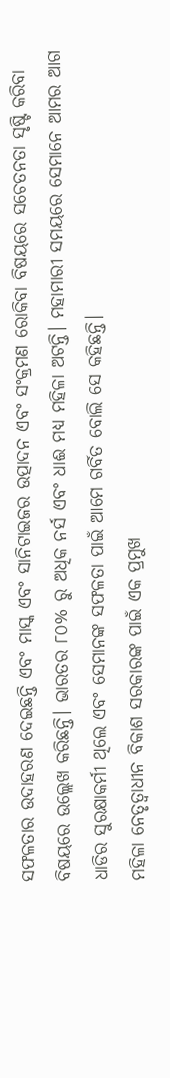ସଫଳତାର ଉଦାହରଣ ଦେଇଛନ୍ତି ଏବଂ ମାସ୍କ ଏବଂ ସାନିଟାଇଜର ଉତ୍ପାଦନ ଏବଂ ସଂକ୍ରମଣ ରୋକିବା ବିଷୟରେ ସଚେତନତା ସୃଷ୍ଟି କରିବା ବିଷୟରେ ଉଲ୍ଲେଖ କରିଛନ୍ତି। ଭାରତର ୮୦% ରୁ ଅଧିକ ନର୍ସ ଏବଂ ଧାଈ ମଧ୍ୟ ମହିଳା ଅଟନ୍ତି। ମହାମାରୀ ସମୟରେ ସେମାନେ ଆମର ଆଗ ଧାଡିର ସୁରକ୍ଷାକର୍ମୀ ଥିଲେ ଏବଂ ସେମାନଙ୍କ ସଫଳତା ପାଇଁ ଆମେ ଗର୍ବିତ ବୋଲି ସେ କହିଛନ୍ତି।
ମହିଳା ନେତୃତ୍ୱାଧୀନ ବିକାଶ ସରକାରଙ୍କ ପାଇଁ ଏକ ପ୍ରମୁଖ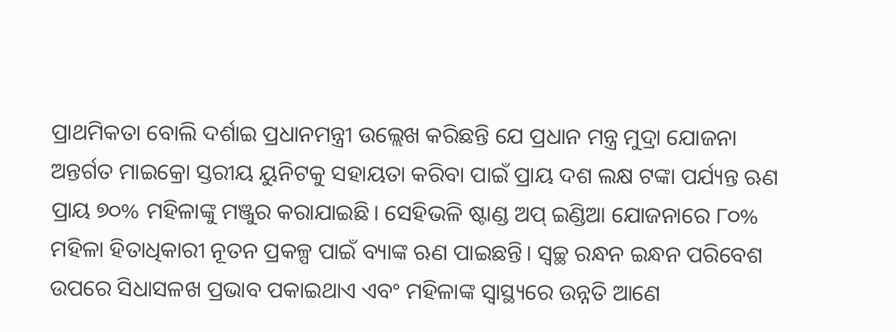ପ୍ରାଥମିକତା ବୋଲି ଦର୍ଶାଇ ପ୍ରଧାନମନ୍ତ୍ରୀ ଉଲ୍ଲେଖ କରିଛନ୍ତି ଯେ ପ୍ରଧାନ ମନ୍ତ୍ର ମୁଦ୍ରା ଯୋଜନା ଅନ୍ତର୍ଗତ ମାଇକ୍ରୋ ସ୍ତରୀୟ ୟୁନିଟକୁ ସହାୟତା କରିବା ପାଇଁ ପ୍ରାୟ ଦଶ ଲକ୍ଷ ଟଙ୍କା ପର୍ଯ୍ୟନ୍ତ ଋଣ ପ୍ରାୟ ୭୦% ମହିଳାଙ୍କୁ ମଞ୍ଜୁର କରାଯାଇଛି। ସେହିଭଳି ଷ୍ଟାଣ୍ଡ ଅପ୍ ଇଣ୍ଡିଆ ଯୋଜନାରେ ୮୦% ମହିଳା ହିତାଧିକାରୀ ନୂତନ ପ୍ରକଳ୍ପ ପାଇଁ ବ୍ୟାଙ୍କ ଋଣ ପାଇଛନ୍ତି। ସ୍ୱଚ୍ଛ ରନ୍ଧନ ଇନ୍ଧନ ପରିବେଶ ଉପରେ ସିଧାସଳଖ ପ୍ରଭାବ ପକାଇଥାଏ ଏବଂ ମହିଳାଙ୍କ ସ୍ୱାସ୍ଥ୍ୟରେ ଉନ୍ନତି ଆଣେ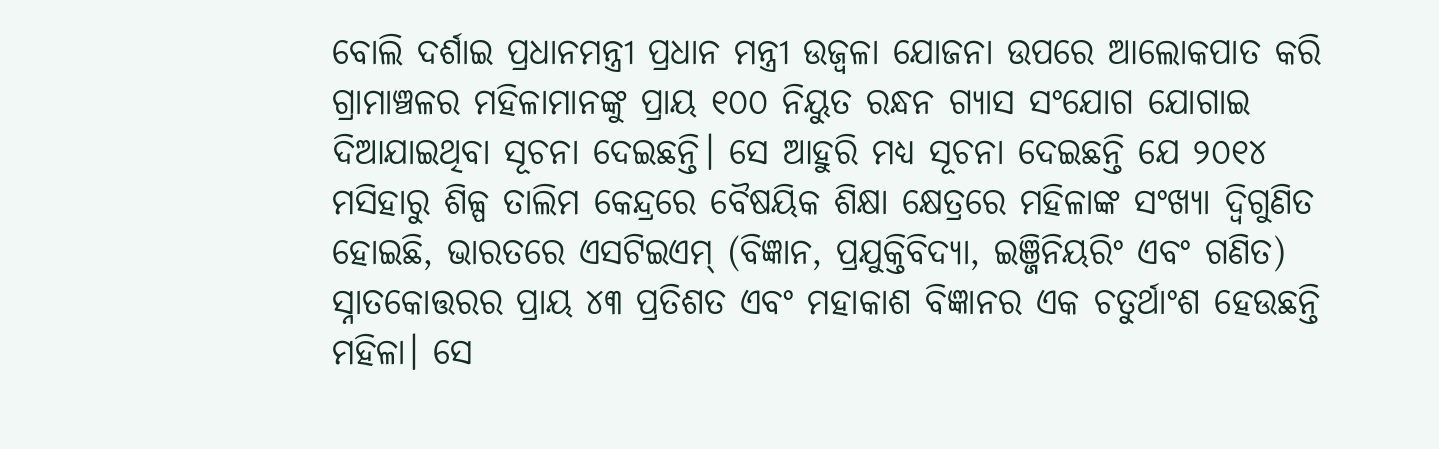ବୋଲି ଦର୍ଶାଇ ପ୍ରଧାନମନ୍ତ୍ରୀ ପ୍ରଧାନ ମନ୍ତ୍ରୀ ଉଜ୍ୱଳା ଯୋଜନା ଉପରେ ଆଲୋକପାତ କରି ଗ୍ରାମାଞ୍ଚଳର ମହିଳାମାନଙ୍କୁ ପ୍ରାୟ ୧୦୦ ନିୟୁତ ରନ୍ଧନ ଗ୍ୟାସ ସଂଯୋଗ ଯୋଗାଇ ଦିଆଯାଇଥିବା ସୂଚନା ଦେଇଛନ୍ତି। ସେ ଆହୁରି ମଧ୍ୟ ସୂଚନା ଦେଇଛନ୍ତି ଯେ ୨୦୧୪ ମସିହାରୁ ଶିଳ୍ପ ତାଲିମ କେନ୍ଦ୍ରରେ ବୈଷୟିକ ଶିକ୍ଷା କ୍ଷେତ୍ରରେ ମହିଳାଙ୍କ ସଂଖ୍ୟା ଦ୍ୱିଗୁଣିତ ହୋଇଛି, ଭାରତରେ ଏସଟିଇଏମ୍ (ବିଜ୍ଞାନ, ପ୍ରଯୁକ୍ତିବିଦ୍ୟା, ଇଞ୍ଜିନିୟରିଂ ଏବଂ ଗଣିତ) ସ୍ନାତକୋତ୍ତରର ପ୍ରାୟ ୪୩ ପ୍ରତିଶତ ଏବଂ ମହାକାଶ ବିଜ୍ଞାନର ଏକ ଚତୁର୍ଥାଂଶ ହେଉଛନ୍ତି ମହିଳା। ସେ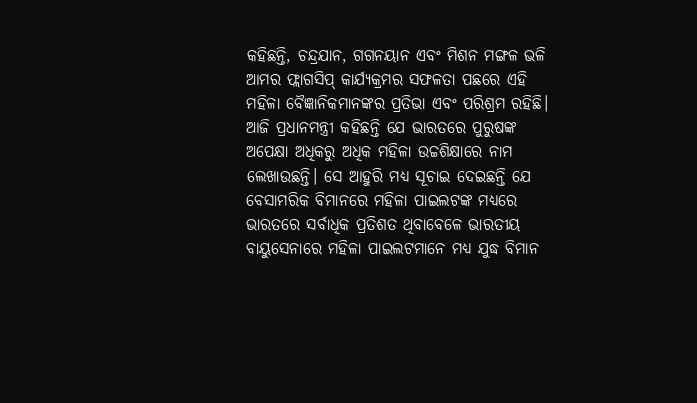କହିଛନ୍ତି, ଚନ୍ଦ୍ରଯାନ, ଗଗନୟାନ ଏବଂ ମିଶନ ମଙ୍ଗଳ ଭଳି ଆମର ଫ୍ଲାଗସିପ୍ କାର୍ଯ୍ୟକ୍ରମର ସଫଳତା ପଛରେ ଏହି ମହିଳା ବୈଜ୍ଞାନିକମାନଙ୍କର ପ୍ରତିଭା ଏବଂ ପରିଶ୍ରମ ରହିଛି। ଆଜି ପ୍ରଧାନମନ୍ତ୍ରୀ କହିଛନ୍ତି ଯେ ଭାରତରେ ପୁରୁଷଙ୍କ ଅପେକ୍ଷା ଅଧିକରୁ ଅଧିକ ମହିଳା ଉଚ୍ଚଶିକ୍ଷାରେ ନାମ ଲେଖାଉଛନ୍ତି। ସେ ଆହୁରି ମଧ୍ୟ ସୂଚାଇ ଦେଇଛନ୍ତି ଯେ ବେସାମରିକ ବିମାନରେ ମହିଳା ପାଇଲଟଙ୍କ ମଧ୍ୟରେ ଭାରତରେ ସର୍ବାଧିକ ପ୍ରତିଶତ ଥିବାବେଳେ ଭାରତୀୟ ବାୟୁସେନାରେ ମହିଳା ପାଇଲଟମାନେ ମଧ୍ୟ ଯୁଦ୍ଧ ବିମାନ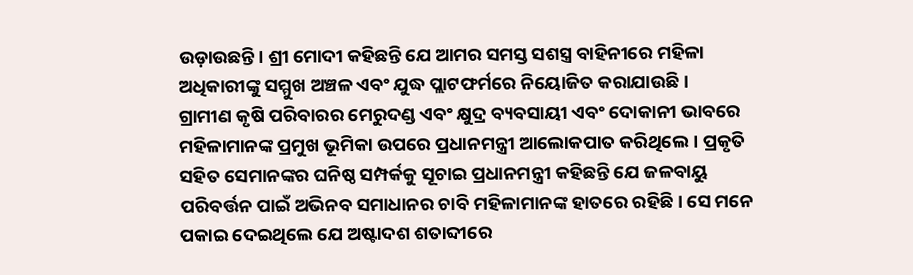ଉଡ଼ାଉଛନ୍ତି। ଶ୍ରୀ ମୋଦୀ କହିଛନ୍ତି ଯେ ଆମର ସମସ୍ତ ସଶସ୍ତ୍ର ବାହିନୀରେ ମହିଳା ଅଧିକାରୀଙ୍କୁ ସମ୍ମୁଖ ଅଞ୍ଚଳ ଏବଂ ଯୁଦ୍ଧ ପ୍ଲାଟଫର୍ମରେ ନିୟୋଜିତ କରାଯାଉଛି।
ଗ୍ରାମୀଣ କୃଷି ପରିବାରର ମେରୁଦଣ୍ଡ ଏବଂ କ୍ଷୁଦ୍ର ବ୍ୟବସାୟୀ ଏବଂ ଦୋକାନୀ ଭାବରେ ମହିଳାମାନଙ୍କ ପ୍ରମୁଖ ଭୂମିକା ଉପରେ ପ୍ରଧାନମନ୍ତ୍ରୀ ଆଲୋକପାତ କରିଥିଲେ। ପ୍ରକୃତି ସହିତ ସେମାନଙ୍କର ଘନିଷ୍ଠ ସମ୍ପର୍କକୁ ସୂଚାଇ ପ୍ରଧାନମନ୍ତ୍ରୀ କହିଛନ୍ତି ଯେ ଜଳବାୟୁ ପରିବର୍ତ୍ତନ ପାଇଁ ଅଭିନବ ସମାଧାନର ଚାବି ମହିଳାମାନଙ୍କ ହାତରେ ରହିଛି। ସେ ମନେ ପକାଇ ଦେଇଥିଲେ ଯେ ଅଷ୍ଟାଦଶ ଶତାବ୍ଦୀରେ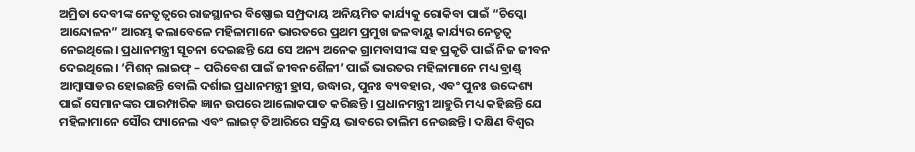ଅମ୍ରିତା ଦେବୀଙ୍କ ନେତୃତ୍ୱରେ ରାଜସ୍ଥାନର ବିଷ୍ଣୋଇ ସମ୍ପ୍ରଦାୟ ଅନିୟମିତ କାର୍ଯ୍ୟକୁ ରୋକିବା ପାଇଁ “ଚିପ୍କୋ ଆନ୍ଦୋଳନ” ଆରମ୍ଭ କଲାବେଳେ ମହିଳାମାନେ ଭାରତରେ ପ୍ରଥମ ପ୍ରମୁଖ ଜଳବାୟୁ କାର୍ଯ୍ୟର ନେତୃତ୍ୱ ନେଇଥିଲେ। ପ୍ରଧାନମନ୍ତ୍ରୀ ସୂଚନା ଦେଇଛନ୍ତି ଯେ ସେ ଅନ୍ୟ ଅନେକ ଗ୍ରାମବାସୀଙ୍କ ସହ ପ୍ରକୃତି ପାଇଁ ନିଜ ଜୀବନ ଦେଇଥିଲେ। ‘ମିଶନ୍ ଲାଇଫ୍ – ପରିବେଶ ପାଇଁ ଜୀବନଶୈଳୀ’ ପାଇଁ ଭାରତର ମହିଳାମାନେ ମଧ୍ୟ ବ୍ରାଣ୍ଡ୍ ଆମ୍ବାସାଡର ହୋଇଛନ୍ତି ବୋଲି ଦର୍ଶାଇ ପ୍ରଧାନମନ୍ତ୍ରୀ ହ୍ରାସ, ଉଦ୍ଧାର, ପୁନଃ ବ୍ୟବହାର, ଏବଂ ପୁନଃ ଉଦ୍ଦେଶ୍ୟ ପାଇଁ ସେମାନଙ୍କର ପାରମ୍ପାରିକ ଜ୍ଞାନ ଉପରେ ଆଲୋକପାତ କରିଛନ୍ତି । ପ୍ରଧାନମନ୍ତ୍ରୀ ଆହୁରି ମଧ୍ୟ କହିଛନ୍ତି ଯେ ମହିଳାମାନେ ସୌର ପ୍ୟାନେଲ ଏବଂ ଲାଇଟ୍ ତିଆରିରେ ସକ୍ରିୟ ଭାବରେ ତାଲିମ ନେଉଛନ୍ତି। ଦକ୍ଷିଣ ବିଶ୍ୱର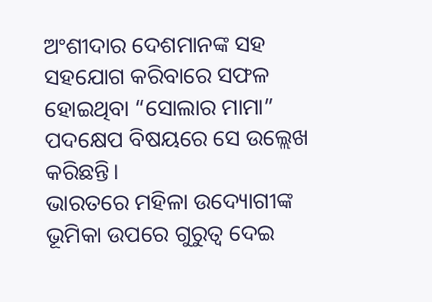ଅଂଶୀଦାର ଦେଶମାନଙ୍କ ସହ ସହଯୋଗ କରିବାରେ ସଫଳ ହୋଇଥିବା “ସୋଲାର ମାମା” ପଦକ୍ଷେପ ବିଷୟରେ ସେ ଉଲ୍ଲେଖ କରିଛନ୍ତି।
ଭାରତରେ ମହିଳା ଉଦ୍ୟୋଗୀଙ୍କ ଭୂମିକା ଉପରେ ଗୁରୁତ୍ୱ ଦେଇ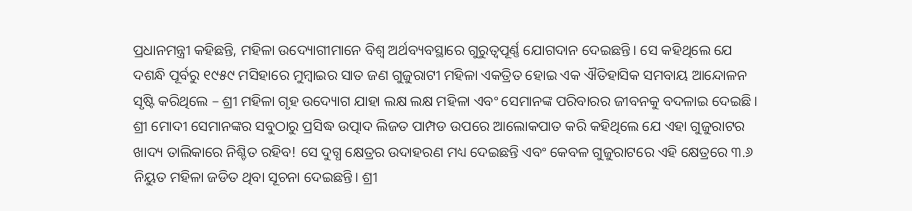ପ୍ରଧାନମନ୍ତ୍ରୀ କହିଛନ୍ତି, ମହିଳା ଉଦ୍ୟୋଗୀମାନେ ବିଶ୍ୱ ଅର୍ଥବ୍ୟବସ୍ଥାରେ ଗୁରୁତ୍ୱପୂର୍ଣ୍ଣ ଯୋଗଦାନ ଦେଇଛନ୍ତି। ସେ କହିଥିଲେ ଯେ ଦଶନ୍ଧି ପୂର୍ବରୁ ୧୯୫୯ ମସିହାରେ ମୁମ୍ବାଇର ସାତ ଜଣ ଗୁଜୁରାଟୀ ମହିଳା ଏକତ୍ରିତ ହୋଇ ଏକ ଐତିହାସିକ ସମବାୟ ଆନ୍ଦୋଳନ ସୃଷ୍ଟି କରିଥିଲେ – ଶ୍ରୀ ମହିଳା ଗୃହ ଉଦ୍ୟୋଗ ଯାହା ଲକ୍ଷ ଲକ୍ଷ ମହିଳା ଏବଂ ସେମାନଙ୍କ ପରିବାରର ଜୀବନକୁ ବଦଳାଇ ଦେଇଛି। ଶ୍ରୀ ମୋଦୀ ସେମାନଙ୍କର ସବୁଠାରୁ ପ୍ରସିଦ୍ଧ ଉତ୍ପାଦ ଲିଜତ ପାମ୍ପଡ ଉପରେ ଆଲୋକପାତ କରି କହିଥିଲେ ଯେ ଏହା ଗୁଜୁରାଟର ଖାଦ୍ୟ ତାଲିକାରେ ନିଶ୍ଚିତ ରହିବ! ସେ ଦୁଗ୍ଧ କ୍ଷେତ୍ରର ଉଦାହରଣ ମଧ୍ୟ ଦେଇଛନ୍ତି ଏବଂ କେବଳ ଗୁଜୁରାଟରେ ଏହି କ୍ଷେତ୍ରରେ ୩.୬ ନିୟୁତ ମହିଳା ଜଡିତ ଥିବା ସୂଚନା ଦେଇଛନ୍ତି। ଶ୍ରୀ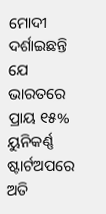ମୋଦୀ ଦର୍ଶାଇଛନ୍ତି ଯେ ଭାରତରେ ପ୍ରାୟ ୧୫% ୟୁନିକର୍ଣ୍ଣ ଷ୍ଟାର୍ଟଅପରେ ଅତି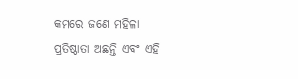କମରେ ଜଣେ ମହିଳା ପ୍ରତିଷ୍ଠାତା ଅଛନ୍ତି ଏବଂ ଏହି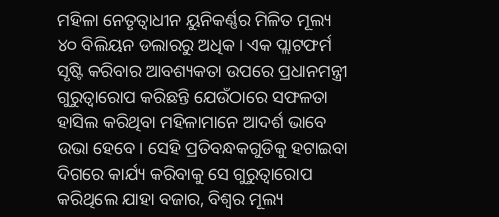ମହିଳା ନେତୃତ୍ୱାଧୀନ ୟୁନିକର୍ଣ୍ଣର ମିଳିତ ମୂଲ୍ୟ ୪୦ ବିଲିୟନ ଡଲାରରୁ ଅଧିକ। ଏକ ପ୍ଲାଟଫର୍ମ ସୃଷ୍ଟି କରିବାର ଆବଶ୍ୟକତା ଉପରେ ପ୍ରଧାନମନ୍ତ୍ରୀ ଗୁରୁତ୍ୱାରୋପ କରିଛନ୍ତି ଯେଉଁଠାରେ ସଫଳତା ହାସିଲ କରିଥିବା ମହିଳାମାନେ ଆଦର୍ଶ ଭାବେ ଉଭା ହେବେ। ସେହି ପ୍ରତିବନ୍ଧକଗୁଡିକୁ ହଟାଇବା ଦିଗରେ କାର୍ଯ୍ୟ କରିବାକୁ ସେ ଗୁରୁତ୍ୱାରୋପ କରିଥିଲେ ଯାହା ବଜାର, ବିଶ୍ୱର ମୂଲ୍ୟ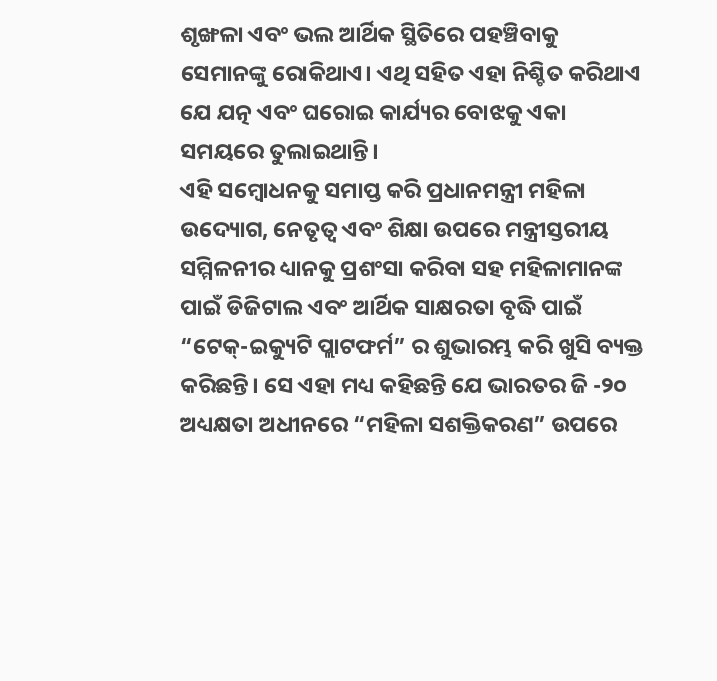ଶୃଙ୍ଖଳା ଏବଂ ଭଲ ଆର୍ଥିକ ସ୍ଥିତିରେ ପହଞ୍ଚିବାକୁ ସେମାନଙ୍କୁ ରୋକିଥାଏ। ଏଥି ସହିତ ଏହା ନିଶ୍ଚିତ କରିଥାଏ ଯେ ଯତ୍ନ ଏବଂ ଘରୋଇ କାର୍ଯ୍ୟର ବୋଝକୁ ଏକା ସମୟରେ ତୁଲାଇଥାନ୍ତି।
ଏହି ସମ୍ବୋଧନକୁ ସମାପ୍ତ କରି ପ୍ରଧାନମନ୍ତ୍ରୀ ମହିଳା ଉଦ୍ୟୋଗ, ନେତୃତ୍ୱ ଏବଂ ଶିକ୍ଷା ଉପରେ ମନ୍ତ୍ରୀସ୍ତରୀୟ ସମ୍ମିଳନୀର ଧ୍ୟାନକୁ ପ୍ରଶଂସା କରିବା ସହ ମହିଳାମାନଙ୍କ ପାଇଁ ଡିଜିଟାଲ ଏବଂ ଆର୍ଥିକ ସାକ୍ଷରତା ବୃଦ୍ଧି ପାଇଁ “ଟେକ୍-ଇକ୍ୟୁଟି ପ୍ଲାଟଫର୍ମ” ର ଶୁଭାରମ୍ଭ କରି ଖୁସି ବ୍ୟକ୍ତ କରିଛନ୍ତି। ସେ ଏହା ମଧ୍ୟ କହିଛନ୍ତି ଯେ ଭାରତର ଜି -୨୦ ଅଧ୍ୟକ୍ଷତା ଅଧୀନରେ “ମହିଳା ସଶକ୍ତିକରଣ” ଉପରେ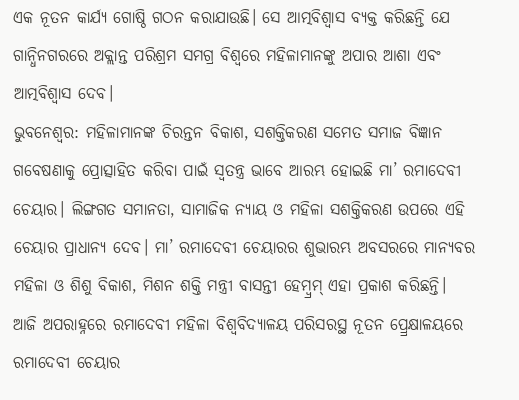ଏକ ନୂତନ କାର୍ଯ୍ୟ ଗୋଷ୍ଠି ଗଠନ କରାଯାଉଛି। ସେ ଆତ୍ମବିଶ୍ୱାସ ବ୍ୟକ୍ତ କରିଛନ୍ତି ଯେ ଗାନ୍ଧିନଗରରେ ଅକ୍ଲାନ୍ତ ପରିଶ୍ରମ ସମଗ୍ର ବିଶ୍ୱରେ ମହିଳାମାନଙ୍କୁ ଅପାର ଆଶା ଏବଂ ଆତ୍ମବିଶ୍ୱାସ ଦେବ।
ଭୁବନେଶ୍ୱର: ମହିଳାମାନଙ୍କ ଚିରନ୍ତନ ବିକାଶ, ସଶକ୍ତିକରଣ ସମେତ ସମାଜ ବିଜ୍ଞାନ ଗବେଷଣାକୁ ପ୍ରୋତ୍ସାହିତ କରିବା ପାଇଁ ସ୍ୱତନ୍ତ୍ର ଭାବେ ଆରମ୍ଭ ହୋଇଛି ମା’ ରମାଦେବୀ ଚେୟାର। ଲିଙ୍ଗଗତ ସମାନତା, ସାମାଜିକ ନ୍ୟାୟ ଓ ମହିଳା ସଶକ୍ତିକରଣ ଉପରେ ଏହି ଚେୟାର ପ୍ରାଧାନ୍ୟ ଦେବ। ମା’ ରମାଦେବୀ ଚେୟାରର ଶୁଭାରମ୍ଭ ଅବସରରେ ମାନ୍ୟବର ମହିଳା ଓ ଶିଶୁ ବିକାଶ, ମିଶନ ଶକ୍ତି ମନ୍ତ୍ରୀ ବାସନ୍ତୀ ହେମ୍ବ୍ରମ୍ ଏହା ପ୍ରକାଶ କରିଛନ୍ତି।
ଆଜି ଅପରାହ୍ନରେ ରମାଦେବୀ ମହିଳା ବିଶ୍ୱବିଦ୍ୟାଳୟ ପରିସରସ୍ଥ ନୂତନ ପ୍ର୍ରେକ୍ଷାଳୟରେ ରମାଦେବୀ ଚେୟାର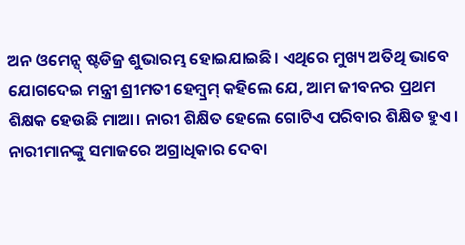ଅନ ଓମେନ୍ସ୍ ଷ୍ଟଡିଜ୍ର ଶୁଭାରମ୍ଭ ହୋଇଯାଇଛି। ଏଥିରେ ମୁଖ୍ୟ ଅତିଥି ଭାବେ ଯୋଗଦେଇ ମନ୍ତ୍ରୀ ଶ୍ରୀମତୀ ହେମ୍ବ୍ରମ୍ କହିଲେ ଯେ, ଆମ ଜୀବନର ପ୍ରଥମ ଶିକ୍ଷକ ହେଉଛି ମାଆ। ନାରୀ ଶିକ୍ଷିତ ହେଲେ ଗୋଟିଏ ପରିବାର ଶିକ୍ଷିତ ହୁଏ। ନାରୀମାନଙ୍କୁ ସମାଜରେ ଅଗ୍ରାଧିକାର ଦେବା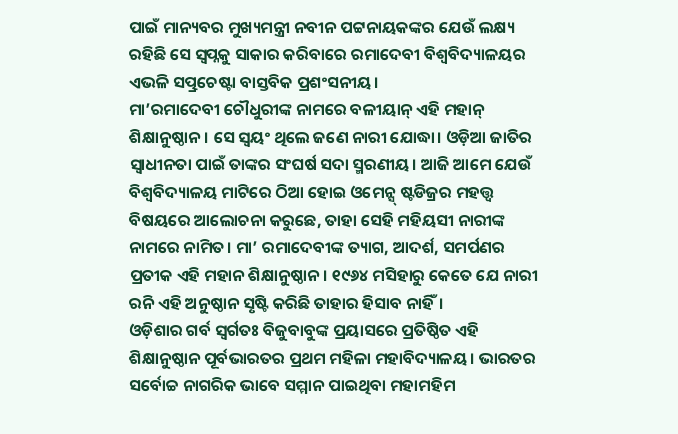ପାଇଁ ମାନ୍ୟବର ମୁଖ୍ୟମନ୍ତ୍ରୀ ନବୀନ ପଟ୍ଟନାୟକଙ୍କର ଯେଉଁ ଲକ୍ଷ୍ୟ ରହିଛି ସେ ସ୍ୱପ୍ନକୁ ସାକାର କରିବାରେ ରମାଦେବୀ ବିଶ୍ୱବିଦ୍ୟାଳୟର ଏଭଳି ସତ୍ପ୍ରଚେଷ୍ଟା ବାସ୍ତବିକ ପ୍ରଶଂସନୀୟ।
ମା’ରମାଦେବୀ ଚୌଧୁରୀଙ୍କ ନାମରେ ବଳୀୟାନ୍ ଏହି ମହାନ୍ ଶିକ୍ଷାନୁଷ୍ଠାନ। ସେ ସ୍ୱୟଂ ଥିଲେ ଜଣେ ନାରୀ ଯୋଦ୍ଧା। ଓଡ଼ିଆ ଜାତିର ସ୍ୱାଧୀନତା ପାଇଁ ତାଙ୍କର ସଂଘର୍ଷ ସଦା ସ୍ମରଣୀୟ। ଆଜି ଆମେ ଯେଉଁ ବିଶ୍ୱବିଦ୍ୟାଳୟ ମାଟିରେ ଠିଆ ହୋଇ ଓମେନ୍ସ୍ ଷ୍ଟଡିଜ୍ରର ମହତ୍ତ୍ୱ ବିଷୟରେ ଆଲୋଚନା କରୁଛେ, ତାହା ସେହି ମହିୟସୀ ନାରୀଙ୍କ ନାମରେ ନାମିତ। ମା’ ରମାଦେବୀଙ୍କ ତ୍ୟାଗ, ଆଦର୍ଶ, ସମର୍ପଣର ପ୍ରତୀକ ଏହି ମହାନ ଶିକ୍ଷାନୁଷ୍ଠାନ। ୧୯୬୪ ମସିହାରୁ କେତେ ଯେ ନାରୀ ରନି ଏହି ଅନୁଷ୍ଠାନ ସୃଷ୍ଟି କରିଛି ତାହାର ହିସାବ ନାହିଁ।
ଓଡ଼ିଶାର ଗର୍ବ ସ୍ୱର୍ଗତଃ ବିଜୁବାବୁଙ୍କ ପ୍ରୟାସରେ ପ୍ରତିଷ୍ଠିତ ଏହି ଶିକ୍ଷାନୁଷ୍ଠାନ ପୂର୍ବଭାରତର ପ୍ରଥମ ମହିଳା ମହାବିଦ୍ୟାଳୟ। ଭାରତର ସର୍ବୋଚ୍ଚ ନାଗରିକ ଭାବେ ସମ୍ମାନ ପାଇଥିବା ମହାମହିମ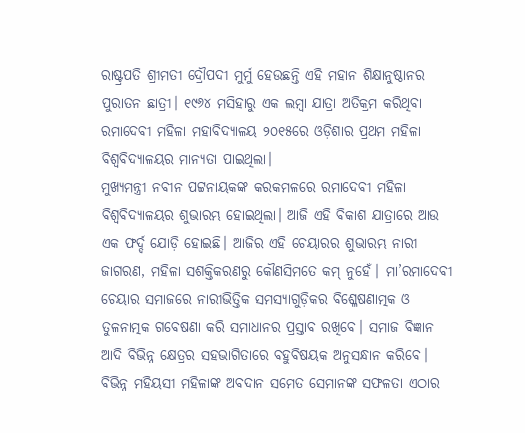ରାଷ୍ଟ୍ରପତି ଶ୍ରୀମତୀ ଦ୍ରୌପଦୀ ମୁର୍ମୁ ହେଉଛନ୍ତି ଏହି ମହାନ ଶିକ୍ଷାନୁଷ୍ଠାନର ପୁରାତନ ଛାତ୍ରୀ। ୧୯୬୪ ମସିହାରୁ ଏକ ଲମ୍ବା ଯାତ୍ରା ଅତିକ୍ରମ କରିଥିବା ରମାଦେବୀ ମହିଳା ମହାବିଦ୍ୟାଳୟ ୨୦୧୫ରେ ଓଡ଼ିଶାର ପ୍ରଥମ ମହିଳା ବିଶ୍ୱବିଦ୍ୟାଳୟର ମାନ୍ୟତା ପାଇଥିଲା।
ମୁଖ୍ୟମନ୍ତ୍ରୀ ନବୀନ ପଟ୍ଟନାୟକଙ୍କ କରକମଳରେ ରମାଦେବୀ ମହିଳା ବିଶ୍ୱବିଦ୍ୟାଳୟର ଶୁଭାରମ୍ଭ ହୋଇଥିଲା। ଆଜି ଏହି ବିକାଶ ଯାତ୍ରାରେ ଆଉ ଏକ ଫର୍ଦ୍ଦ ଯୋଡ଼ି ହୋଇଛି। ଆଜିର ଏହି ଚେୟାରର ଶୁଭାରମ୍ଭ ନାରୀ ଜାଗରଣ, ମହିଳା ସଶକ୍ତିକରଣରୁ କୌଣସିମତେ କମ୍ ନୁହେଁ। ମା’ରମାଦେବୀ ଚେୟାର ସମାଜରେ ନାରୀଭିତ୍ତିକ ସମସ୍ୟାଗୁଡ଼ିକର ବିଶ୍ଳେଷଣାତ୍ମକ ଓ ତୁଳନାତ୍ମକ ଗବେଷଣା କରି ସମାଧାନର ପ୍ରସ୍ତାବ ରଖିବେ। ସମାଜ ବିଜ୍ଞାନ ଆଦି ବିଭିନ୍ନ କ୍ଷେତ୍ରର ସହଭାଗିତାରେ ବହୁବିଷୟକ ଅନୁସନ୍ଧାନ କରିବେ।
ବିଭିନ୍ନ ମହିୟସୀ ମହିଳାଙ୍କ ଅବଦାନ ସମେତ ସେମାନଙ୍କ ସଫଳତା ଏଠାର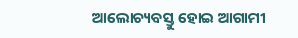ଆଲୋଚ୍ୟବସ୍ତୁ ହୋଇ ଆଗାମୀ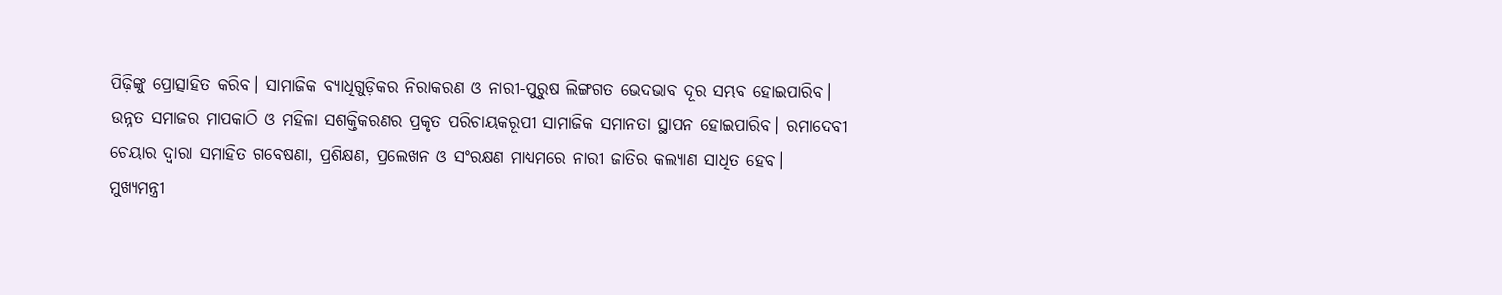ପିଢ଼ିଙ୍କୁ ପ୍ରୋତ୍ସାହିତ କରିବ। ସାମାଜିକ ବ୍ୟାଧିଗୁଡ଼ିକର ନିରାକରଣ ଓ ନାରୀ-ପୁରୁଷ ଲିଙ୍ଗଗତ ଭେଦଭାବ ଦୂର ସମ୍ଭବ ହୋଇପାରିବ। ଉନ୍ନତ ସମାଜର ମାପକାଠି ଓ ମହିଳା ସଶକ୍ତିକରଣର ପ୍ରକୃତ ପରିଚାୟକରୂପୀ ସାମାଜିକ ସମାନତା ସ୍ଥାପନ ହୋଇପାରିବ। ରମାଦେବୀ ଚେୟାର ଦ୍ୱାରା ସମାହିତ ଗବେଷଣା, ପ୍ରଶିକ୍ଷଣ, ପ୍ରଲେଖନ ଓ ସଂରକ୍ଷଣ ମାଧ୍ୟମରେ ନାରୀ ଜାତିର କଲ୍ୟାଣ ସାଧିତ ହେବ।
ମୁଖ୍ୟମନ୍ତ୍ରୀ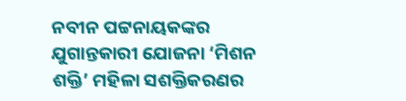ନବୀନ ପଟ୍ଟନାୟକଙ୍କର ଯୁଗାନ୍ତକାରୀ ଯୋଜନା ‘ମିଶନ ଶକ୍ତି’ ମହିଳା ସଶକ୍ତିକରଣର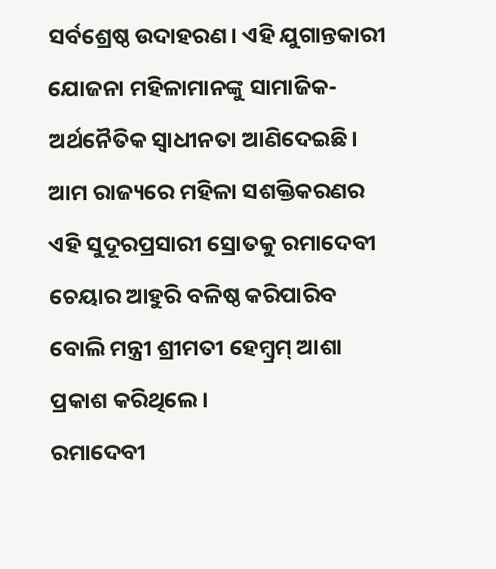ସର୍ବଶ୍ରେଷ୍ଠ ଉଦାହରଣ। ଏହି ଯୁଗାନ୍ତକାରୀ ଯୋଜନା ମହିଳାମାନଙ୍କୁ ସାମାଜିକ-ଅର୍ଥନୈତିକ ସ୍ୱାଧୀନତା ଆଣିଦେଇଛି। ଆମ ରାଜ୍ୟରେ ମହିଳା ସଶକ୍ତିକରଣର ଏହି ସୁଦୂରପ୍ରସାରୀ ସ୍ରୋତକୁ ରମାଦେବୀ ଚେୟାର ଆହୁରି ବଳିଷ୍ଠ କରିପାରିବ ବୋଲି ମନ୍ତ୍ରୀ ଶ୍ରୀମତୀ ହେମ୍ବ୍ରମ୍ ଆଶା ପ୍ରକାଶ କରିଥିଲେ।
ରମାଦେବୀ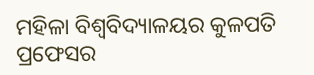ମହିଳା ବିଶ୍ୱବିଦ୍ୟାଳୟର କୁଳପତି ପ୍ରଫେସର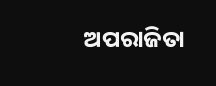ଅପରାଜିତା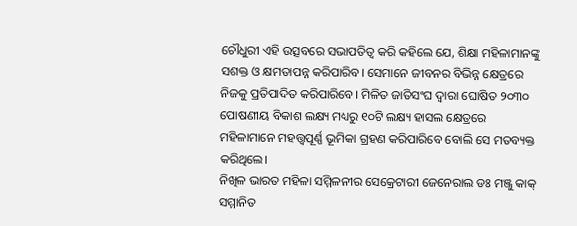ଚୌଧୁରୀ ଏହି ଉତ୍ସବରେ ସଭାପତିତ୍ୱ କରି କହିଲେ ଯେ, ଶିକ୍ଷା ମହିଳାମାନଙ୍କୁ ସଶକ୍ତ ଓ କ୍ଷମତାପନ୍ନ କରିପାରିବ। ସେମାନେ ଜୀବନର ବିଭିନ୍ନ କ୍ଷେତ୍ରରେ ନିଜକୁ ପ୍ରତିପାଦିତ କରିପାରିବେ। ମିଳିତ ଜାତିସଂଘ ଦ୍ୱାରା ଘୋଷିତ ୨୦୩୦ ପୋଷଣୀୟ ବିକାଶ ଲକ୍ଷ୍ୟ ମଧ୍ୟରୁ ୧୦ଟି ଲକ୍ଷ୍ୟ ହାସଲ କ୍ଷେତ୍ରରେ ମହିଳାମାନେ ମହତ୍ତ୍ୱପୂର୍ଣ୍ଣ ଭୂମିକା ଗ୍ରହଣ କରିପାରିବେ ବୋଲି ସେ ମତବ୍ୟକ୍ତ କରିଥିଲେ।
ନିଖିଳ ଭାରତ ମହିଳା ସମ୍ମିଳନୀର ସେକ୍ରେଟାରୀ ଜେନେରାଲ ଡଃ ମଞ୍ଜୁ କାକ୍ ସମ୍ମାନିତ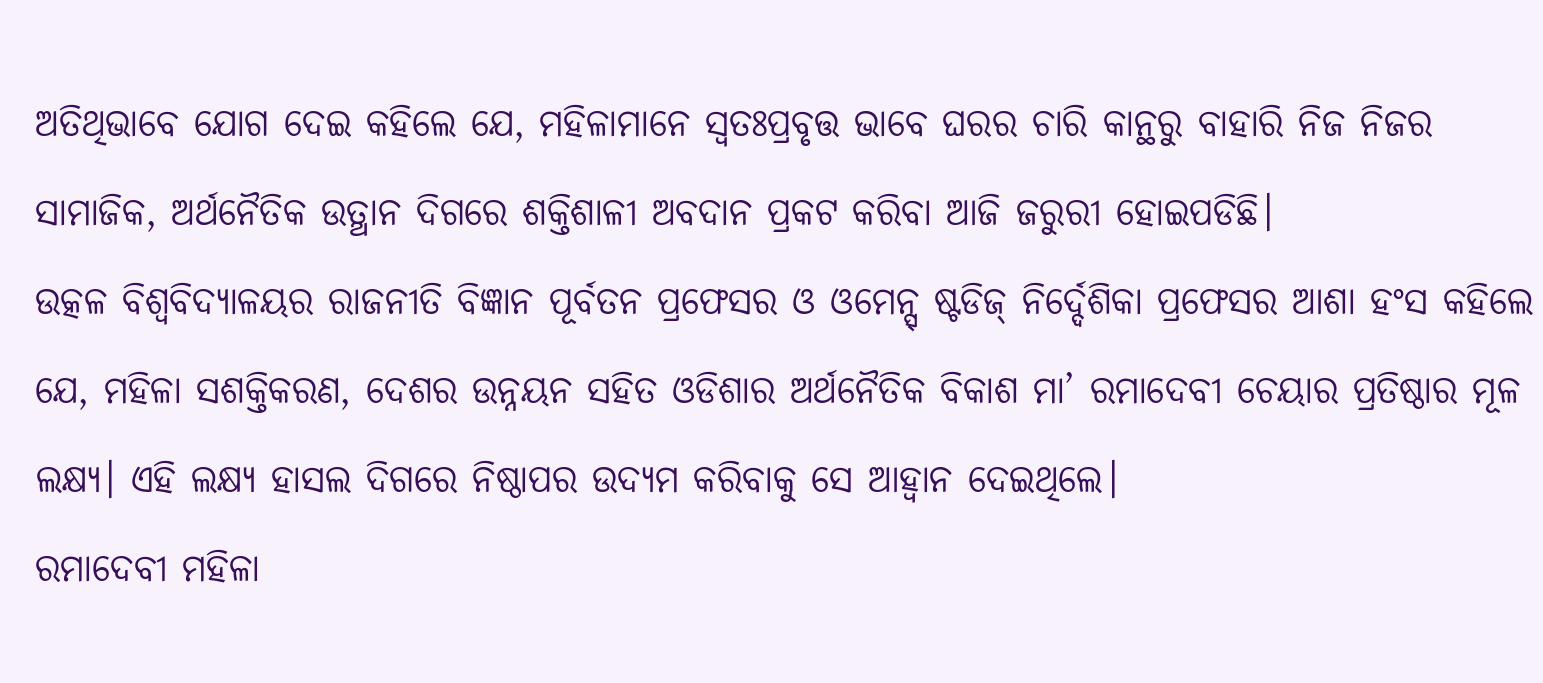ଅତିଥିଭାବେ ଯୋଗ ଦେଇ କହିଲେ ଯେ, ମହିଳାମାନେ ସ୍ୱତଃପ୍ରବୃତ୍ତ ଭାବେ ଘରର ଚାରି କାନ୍ଥରୁ ବାହାରି ନିଜ ନିଜର ସାମାଜିକ, ଅର୍ଥନୈତିକ ଉତ୍ଥାନ ଦିଗରେ ଶକ୍ତିଶାଳୀ ଅବଦାନ ପ୍ରକଟ କରିବା ଆଜି ଜରୁରୀ ହୋଇପଡିଛି।
ଉତ୍କଳ ବିଶ୍ୱବିଦ୍ୟାଳୟର ରାଜନୀତି ବିଜ୍ଞାନ ପୂର୍ବତନ ପ୍ରଫେସର ଓ ଓମେନ୍ସ୍ ଷ୍ଟଡିଜ୍ ନିର୍ଦ୍ଦେଶିକା ପ୍ରଫେସର ଆଶା ହଂସ କହିଲେ ଯେ, ମହିଳା ସଶକ୍ତିକରଣ, ଦେଶର ଉନ୍ନୟନ ସହିତ ଓଡିଶାର ଅର୍ଥନୈତିକ ବିକାଶ ମା’ ରମାଦେବୀ ଚେୟାର ପ୍ରତିଷ୍ଠାର ମୂଳ ଲକ୍ଷ୍ୟ। ଏହି ଲକ୍ଷ୍ୟ ହାସଲ ଦିଗରେ ନିଷ୍ଠାପର ଉଦ୍ୟମ କରିବାକୁ ସେ ଆହ୍ୱାନ ଦେଇଥିଲେ।
ରମାଦେବୀ ମହିଳା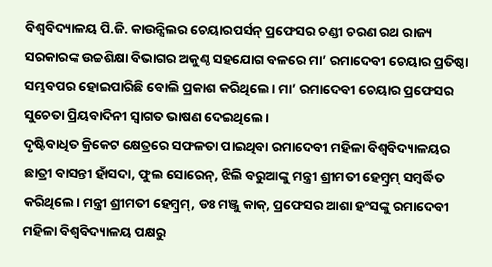ବିଶ୍ୱବିଦ୍ୟାଳୟ ପି.ଜି. କାଉନ୍ସିଲର ଚେୟାରପର୍ସନ୍ ପ୍ରଫେସର ଚଣ୍ଡୀ ଚରଣ ରଥ ରାଜ୍ୟ ସରକାରଙ୍କ ଉଚ୍ଚଶିକ୍ଷା ବିଭାଗର ଅକୁଣ୍ଠ ସହଯୋଗ ବଳରେ ମା’ ରମାଦେବୀ ଚେୟାର ପ୍ରତିଷ୍ଠା ସମ୍ଭବପର ହୋଇପାରିଛି ବୋଲି ପ୍ରକାଶ କରିଥିଲେ। ମା’ ରମାଦେବୀ ଚେୟାର ପ୍ରଫେସର ସୁଚେତା ପ୍ରିୟବାଦିନୀ ସ୍ୱାଗତ ଭାଷଣ ଦେଇଥିଲେ।
ଦୃଷ୍ଟିବାଧିତ କ୍ରିକେଟ କ୍ଷେତ୍ରରେ ସଫଳତା ପାଇଥିବା ରମାଦେବୀ ମହିଳା ବିଶ୍ୱବିଦ୍ୟାଳୟର ଛାତ୍ରୀ ବାସନ୍ତୀ ହାଁସଦା, ଫୁଲ ସୋରେନ୍, ଝିଲି ବରୁଆଙ୍କୁ ମନ୍ତ୍ରୀ ଶ୍ରୀମତୀ ହେମ୍ବ୍ରମ୍ ସମ୍ବର୍ଦ୍ଧିତ କରିଥିଲେ। ମନ୍ତ୍ରୀ ଶ୍ରୀମତୀ ହେମ୍ବ୍ରମ୍, ଡଃ ମଞ୍ଜୁ କାକ୍, ପ୍ରଫେସର ଆଶା ହଂସଙ୍କୁ ରମାଦେବୀ ମହିଳା ବିଶ୍ୱବିଦ୍ୟାଳୟ ପକ୍ଷରୁ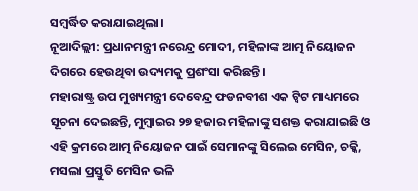ସମ୍ବର୍ଦ୍ଧିତ କରାଯାଇଥିଲା।
ନୂଆଦିଲ୍ଲୀ: ପ୍ରଧାନମନ୍ତ୍ରୀ ନରେନ୍ଦ୍ର ମୋଦୀ, ମହିଳାଙ୍କ ଆତ୍ମ ନିୟୋଜନ ଦିଗରେ ହେଉଥିବା ଉଦ୍ୟମକୁ ପ୍ରଶଂସା କରିଛନ୍ତି।
ମହାରାଷ୍ଟ୍ର ଉପ ମୁଖ୍ୟମନ୍ତ୍ରୀ ଦେବେନ୍ଦ୍ର ଫଡନବୀଶ ଏକ ଟ୍ୱିଟ ମାଧ୍ୟମରେ ସୂଚନା ଦେଇଛନ୍ତି, ମୁମ୍ବାଇର ୨୭ ହଜାର ମହିଳାଙ୍କୁ ସଶକ୍ତ କରାଯାଇଛି ଓ ଏହି କ୍ରମରେ ଆତ୍ମ ନିୟୋଜନ ପାଇଁ ସେମାନଙ୍କୁ ସିଲେଇ ମେସିନ, ଚକ୍କି, ମସଲା ପ୍ରସ୍ତୁତି ମେସିନ ଭଳି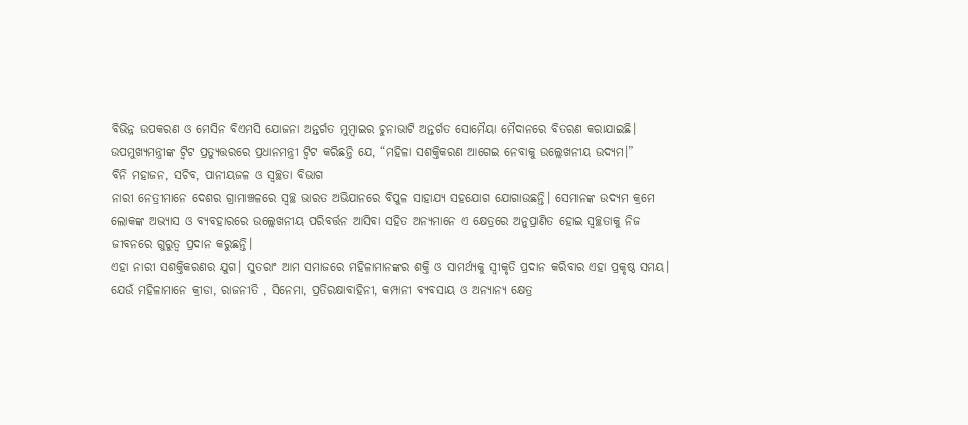ବିଭିନ୍ନ ଉପକରଣ ଓ ମେସିନ ବିଏମସି ଯୋଜନା ଅନ୍ତର୍ଗତ ମୁମ୍ବାଇର ଚୁନାଭାଟି ଅନ୍ତର୍ଗତ ସୋମୈୟା ମୈଦାନରେ ବିତରଣ କରାଯାଇଛି।
ଉପମୁଖ୍ୟମନ୍ତ୍ରୀଙ୍କ ଟ୍ୱିଟ ପ୍ରତ୍ୟୁତ୍ତରରେ ପ୍ରଧାନମନ୍ତ୍ରୀ ଟ୍ୱିଟ କରିଛନ୍ତି ଯେ, “ମହିଳା ସଶକ୍ତିକରଣ ଆଗେଇ ନେବାକୁ ଉଲ୍ଲେଖନୀୟ ଉଦ୍ୟମ।”
ବିନି ମହାଜନ, ସଚିବ, ପାନୀୟଜଳ ଓ ସ୍ୱଚ୍ଛତା ବିଭାଗ
ନାରୀ ନେତ୍ରୀମାନେ ଦେଶର ଗ୍ରାମାଞ୍ଚଳରେ ସ୍ୱଚ୍ଛ ଭାରତ ଅଭିଯାନରେ ବିପୁଳ ସାହାଯ୍ୟ ସହଯୋଗ ଯୋଗାଉଛନ୍ତି। ସେମାନଙ୍କ ଉଦ୍ୟମ କ୍ରମେ ଲୋକଙ୍କ ଅଭ୍ୟାସ ଓ ବ୍ୟବହାରରେ ଉଲ୍ଲେଖନୀୟ ପରିବର୍ତ୍ତନ ଆସିବା ସହିତ ଅନ୍ୟମାନେ ଏ କ୍ଷେତ୍ରରେ ଅନୁପ୍ରାଣିତ ହୋଇ ସ୍ୱଚ୍ଛତାକୁ ନିଜ ଜୀବନରେ ଗୁରୁତ୍ୱ ପ୍ରଦାନ କରୁଛନ୍ତି।
ଏହା ନାରୀ ସଶକ୍ତିକରଣର ଯୁଗ। ସୁତରାଂ ଆମ ସମାଜରେ ମହିଳାମାନଙ୍କର ଶକ୍ତି ଓ ସାମର୍ଥ୍ୟକୁ ସ୍ୱୀକୃତି ପ୍ରଦାନ କରିବାର ଏହା ପ୍ରକୃଷ୍ଠ ସମୟ। ଯେଉଁ ମହିଳାମାନେ କ୍ରୀଡା, ରାଜନୀତି , ସିନେମା, ପ୍ରତିରକ୍ଷାବାହିନୀ, କମ୍ପାନୀ ବ୍ୟବସାୟ ଓ ଅନ୍ୟାନ୍ୟ କ୍ଷେତ୍ର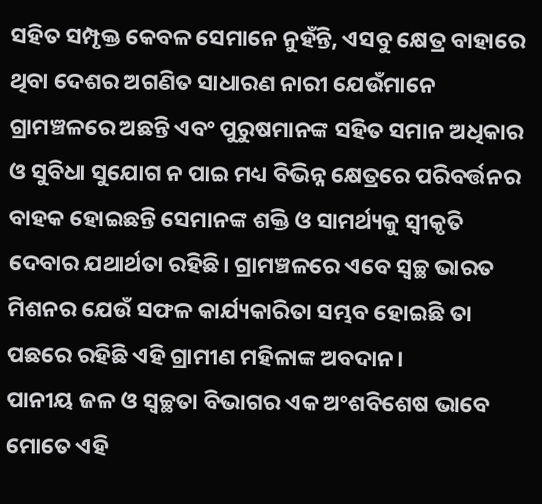ସହିତ ସମ୍ପୃକ୍ତ କେବଳ ସେମାନେ ନୁହଁନ୍ତି, ଏସବୁ କ୍ଷେତ୍ର ବାହାରେ ଥିବା ଦେଶର ଅଗଣିତ ସାଧାରଣ ନାରୀ ଯେଉଁମାନେ ଗ୍ରାମଞ୍ଚଳରେ ଅଛନ୍ତି ଏବଂ ପୁରୁଷମାନଙ୍କ ସହିତ ସମାନ ଅଧିକାର ଓ ସୁବିଧା ସୁଯୋଗ ନ ପାଇ ମଧ୍ୟ ବିଭିନ୍ନ କ୍ଷେତ୍ରରେ ପରିବର୍ତ୍ତନର ବାହକ ହୋଇଛନ୍ତି ସେମାନଙ୍କ ଶକ୍ତି ଓ ସାମର୍ଥ୍ୟକୁ ସ୍ୱୀକୃତି ଦେବାର ଯଥାର୍ଥତା ରହିଛି। ଗ୍ରାମଞ୍ଚଳରେ ଏବେ ସ୍ୱଚ୍ଛ ଭାରତ ମିଶନର ଯେଉଁ ସଫଳ କାର୍ଯ୍ୟକାରିତା ସମ୍ଭବ ହୋଇଛି ତା ପଛରେ ରହିଛି ଏହି ଗ୍ରାମୀଣ ମହିଳାଙ୍କ ଅବଦାନ।
ପାନୀୟ ଜଳ ଓ ସ୍ୱଚ୍ଛତା ବିଭାଗର ଏକ ଅଂଶବିଶେଷ ଭାବେ ମୋତେ ଏହି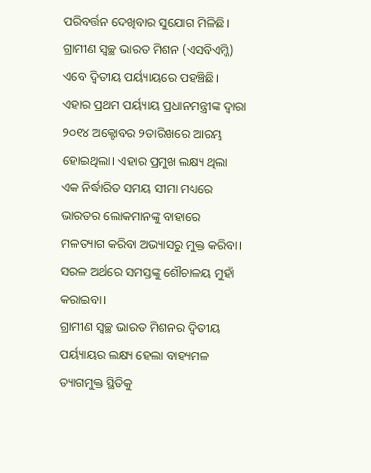ପରିବର୍ତ୍ତନ ଦେଖିବାର ସୁଯୋଗ ମିଳିଛି। ଗ୍ରାମୀଣ ସ୍ୱଚ୍ଛ ଭାରତ ମିଶନ (ଏସବିଏମ୍ଜି) ଏବେ ଦ୍ୱିତୀୟ ପର୍ୟ୍ୟାୟରେ ପହଞ୍ଚିଛି। ଏହାର ପ୍ରଥମ ପର୍ୟ୍ୟାୟ ପ୍ରଧାନମନ୍ତ୍ରୀଙ୍କ ଦ୍ୱାରା ୨୦୧୪ ଅକ୍ଟୋବର ୨ତାରିଖରେ ଆରମ୍ଭ ହୋଇଥିଲା। ଏହାର ପ୍ରମୁଖ ଲକ୍ଷ୍ୟ ଥିଲା ଏକ ନିର୍ଦ୍ଧାରିତ ସମୟ ସୀମା ମଧ୍ୟରେ ଭାରତର ଲୋକମାନଙ୍କୁ ବାହାରେ ମଳତ୍ୟାଗ କରିବା ଅଭ୍ୟାସରୁ ମୁକ୍ତ କରିବା। ସରଳ ଅର୍ଥରେ ସମସ୍ତଙ୍କୁ ଶୌଚାଳୟ ମୁହାଁ କରାଇବା।
ଗ୍ରାମୀଣ ସ୍ୱଚ୍ଛ ଭାରତ ମିଶନର ଦ୍ୱିତୀୟ ପର୍ୟ୍ୟାୟର ଲକ୍ଷ୍ୟ ହେଲା ବାହ୍ୟମଳ ତ୍ୟାଗମୁକ୍ତ ସ୍ଥିତିକୁ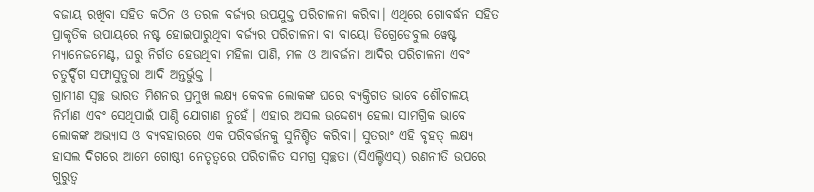ବଜାୟ ରଖିବା ସହିତ କଠିନ ଓ ତରଳ ବର୍ଜ୍ୟର ଉପଯୁକ୍ତ ପରିଚାଳନା କରିବା। ଏଥିରେ ଗୋବର୍ଦ୍ଧନ ସହିତ ପ୍ରାକୃତିକ ଉପାୟରେ ନଷ୍ଟ ହୋଇପାରୁଥିବା ବର୍ଜ୍ୟର ପରିଚାଳନା ବା ବାୟୋ ଡିଗ୍ରେଡେବୁଲ ୱେଷ୍ଟ ମ୍ୟାନେଜମେଣ୍ଟ, ଘରୁ ନିର୍ଗତ ହେଉଥିବା ମହିଳା ପାଣି, ମଳ ଓ ଆବର୍ଜନା ଆଦିର ପରିଚାଳନା ଏବଂ ଚତୁର୍ଦ୍ଦିଗ ସଫାସୁତୁରା ଆଦି ଅନ୍ତର୍ଭୁକ୍ତ ।
ଗ୍ରାମୀଣ ସ୍ୱଚ୍ଛ ଭାରତ ମିଶନର ପ୍ରମୁଖ ଲକ୍ଷ୍ୟ କେବଳ ଲୋକଙ୍କ ଘରେ ବ୍ୟକ୍ତିଗତ ଭାବେ ଶୌଚାଳୟ ନିର୍ମାଣ ଏବଂ ସେଥିପାଇଁ ପାଣ୍ଠି ଯୋଗାଣ ନୁହେଁ। ଏହାର ଅସଲ ଉଦ୍ଦେଶ୍ୟ ହେଲା ସାମଗ୍ରିକ ଭାବେ ଲୋକଙ୍କ ଅଭ୍ୟାସ ଓ ବ୍ୟବହାରରେ ଏକ ପରିବର୍ତ୍ତନକୁ ସୁନିଶ୍ଚିତ କରିବା। ସୁତରାଂ ଏହି ବୃହତ୍ ଲକ୍ଷ୍ୟ ହାସଲ ଦିଗରେ ଆମେ ଗୋଷ୍ଠୀ ନେତୃତ୍ୱରେ ପରିଚାଳିତ ସମଗ୍ର ସ୍ୱଚ୍ଛତା (ସିଏଲ୍ଟିଏସ୍) ରଣନୀତି ଉପରେ ଗୁରୁତ୍ୱ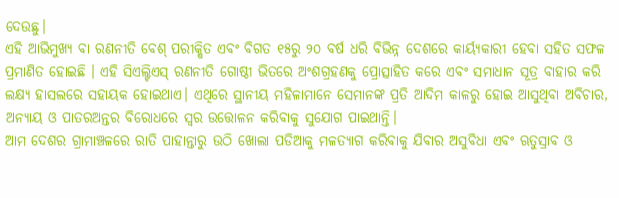ଦେଉଛୁ।
ଏହି ଆଭିମୁଖ୍ୟ ବା ରଣନୀତି ବେଶ୍ ପରୀକ୍ଷିତ ଏବଂ ବିଗତ ୧୫ରୁ ୨୦ ବର୍ଷ ଧରି ବିଭିନ୍ନ ଦେଶରେ କାର୍ୟ୍ୟକାରୀ ହେବା ସହିତ ସଫଳ ପ୍ରମାଣିତ ହୋଇଛି । ଏହି ସିଏଲ୍ଟିଏସ୍ ରଣନୀତି ଗୋଷ୍ଠୀ ଭିତରେ ଅଂଶଗ୍ରହଣକୁ ପ୍ରୋତ୍ସାହିତ କରେ ଏବଂ ସମାଧାନ ସୂତ୍ର ବାହାର କରି ଲକ୍ଷ୍ୟ ହାସଲରେ ସହାୟକ ହୋଇଥାଏ। ଏଥିରେ ସ୍ଥାନୀୟ ମହିଳାମାନେ ସେମାନଙ୍କ ପ୍ରତି ଆଦିମ କାଳରୁ ହୋଇ ଆସୁଥିବା ଅବିଚାର, ଅନ୍ୟାୟ ଓ ପାତରଅନ୍ତର ବିରୋଧରେ ସ୍ୱର ଉତ୍ତୋଳନ କରିବାକୁ ସୁଯୋଗ ପାଇଥାନ୍ତି।
ଆମ ଦେଶର ଗ୍ରାମାଞ୍ଚଳରେ ରାତି ପାହାନ୍ତାରୁ ଉଠି ଖୋଲା ପଡିଆକୁ ମଳତ୍ୟାଗ କରିବାକୁ ଯିବାର ଅସୁବିଧା ଏବଂ ଋତୁସ୍ରାବ ଓ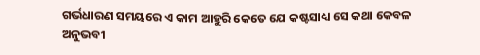ଗର୍ଭଧାରଣ ସମୟରେ ଏ କାମ ଆହୁରି କେତେ ଯେ କଷ୍ଟସାଧ୍ୟ ସେ କଥା କେବଳ ଅନୁଭବୀ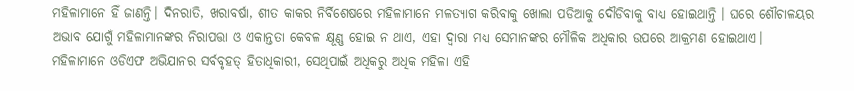ମହିଳାମାନେ ହିଁ ଜାଣନ୍ତି। ଦିନରାତି, ଖରାବର୍ଷା, ଶୀତ କାକର ନିର୍ବିଶେଷରେ ମହିଳାମାନେ ମଳତ୍ୟାଗ କରିବାକୁ ଖୋଲା ପଡିଆକୁ ଦୌଡିବାକୁ ବାଧ୍ୟ ହୋଇଥାନ୍ତି । ଘରେ ଶୌଚାଳୟର ଅଭାବ ଯୋଗୁଁ ମହିଳାମାନଙ୍କର ନିରାପତ୍ତା ଓ ଏକାନ୍ତତା କେବଳ କ୍ଷୂଣ୍ଣ ହୋଇ ନ ଥାଏ, ଏହା ଦ୍ୱାରା ମଧ୍ୟ ସେମାନଙ୍କର ମୌଳିକ ଅଧିକାର ଉପରେ ଆକ୍ରମଣ ହୋଇଥାଏ।
ମହିଳାମାନେ ଓଡିଏଫ ଅଭିଯାନର ସର୍ବବୃହତ୍ ହିତାଧିକାରୀ, ସେଥିପାଇଁ ଅଧିକରୁ ଅଧିକ ମହିଳା ଏହି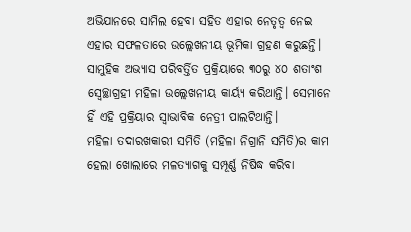ଅଭିଯାନରେ ସାମିଲ ହେବା ସହିତ ଏହାର ନେତୃତ୍ୱ ନେଇ ଏହାର ସଫଳତାରେ ଉଲ୍ଲେଖନୀୟ ଭୂମିକା ଗ୍ରହଣ କରୁଛନ୍ତି। ସାମୁହିକ ଅଭ୍ୟାସ ପରିବର୍ତ୍ତିତ ପ୍ରକ୍ରିୟାରେ ୩୦ରୁ ୪୦ ଶତାଂଶ ସ୍ୱେଚ୍ଛାଗ୍ରହୀ ମହିଳା ଉଲ୍ଲେଖନୀୟ କାର୍ୟ୍ୟ କରିଥାନ୍ତି। ସେମାନେ ହିଁ ଏହି ପ୍ରକ୍ରିୟାର ସ୍ୱାଭାବିକ ନେତ୍ରୀ ପାଲଟିଥାନ୍ତି।
ମହିଳା ତଦାରଖକାରୀ ସମିତି (ମହିଳା ନିଗ୍ରାନି ସମିତି)ର କାମ ହେଲା ଖୋଲାରେ ମଳତ୍ୟାଗକୁ ସମ୍ପୂର୍ଣ୍ଣ ନିଷିଦ୍ଧ କରିବା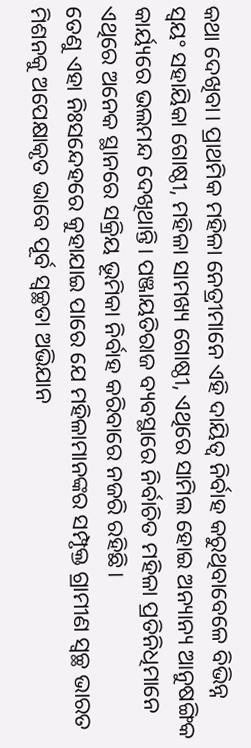କଥା ଦେଖିବା। ପ୍ରାଥମିକ ମହିଳା ନେତ୍ରୀମାନେ ଏହି ଦାୟିତ୍ୱ ନିର୍ବାହ କରୁଥିବାବେଳେ ବିଭିନ୍ନ ସ୍ୱୟଂ ସହାୟିକା ଗୋଷ୍ଠୀ, ମହିଳା ସାମଖ୍ୟ ଗୋଷ୍ଠୀ, ଏଥିରେ ସାମିଲ ହୋଇ ଅନ୍ୟାନ୍ୟ ଆନୁଷଙ୍ଗିକ କାର୍ୟ୍ୟରେ ଭଲମନ୍ଦ ଦେଖିଥାନ୍ତି। ପଞ୍ଜାୟତିରାଜ ବ୍ୟବସ୍ଥାରେ ନିର୍ବାଚିତ ମହିଳା ପ୍ରତିନିଧିମାନେ ଏଥିରେ ଅନେକ ସ୍ଥାନରେ ସକ୍ରିୟ ଭୂମିକା ନିର୍ବାହ କରିବାରେ ନଜରି ରହିଛି।
ତେଣୁ ଏହା ନିଃସନ୍ଦେହରେ କୁହାଯାଇ ପାରେ ଯେ ମହିଳାମାନଙ୍କର ସମ୍ପୃକ୍ତ ଗ୍ରାମୀଣ ସ୍ୱଚ୍ଛ ଭାରତ ମିଶନକୁ ଅପେକ୍ଷାକୃତ ଭାବେ ପୂର୍ବ ସ୍ୱଚ୍ଛତା ଅଭିଯାନ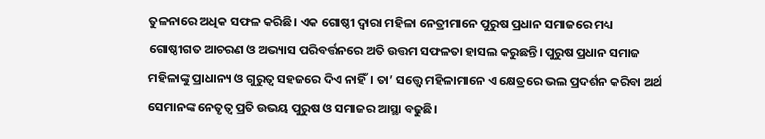ତୁଳନାରେ ଅଧିକ ସଫଳ କରିଛି। ଏକ ଗୋଷ୍ଠୀ ଦ୍ୱାରା ମହିଳା ନେତ୍ରୀମାନେ ପୁରୁଷ ପ୍ରଧାନ ସମାଜରେ ମଧ୍ୟ ଗୋଷ୍ଠୀଗତ ଆଚରଣ ଓ ଅଭ୍ୟାସ ପରିବର୍ତ୍ତନରେ ଅତି ଉତ୍ତମ ସଫଳତା ହାସଲ କରୁଛନ୍ତି। ପୁରୁଷ ପ୍ରଧାନ ସମାଜ ମହିଳାଙ୍କୁ ପ୍ରାଧାନ୍ୟ ଓ ଗୁରୁତ୍ୱ ସହଜରେ ଦିଏ ନାହିଁ। ତା’ ସତ୍ତ୍ୱେ ମହିଳାମାନେ ଏ କ୍ଷେତ୍ରରେ ଭଲ ପ୍ରଦର୍ଶନ କରିବା ଅର୍ଥ ସେମାନଙ୍କ ନେତୃତ୍ୱ ପ୍ରତି ଉଭୟ ପୁରୁଷ ଓ ସମାଜର ଆସ୍ଥା ବଢୁଛି।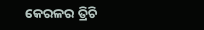କେରଳର ତ୍ରିଚି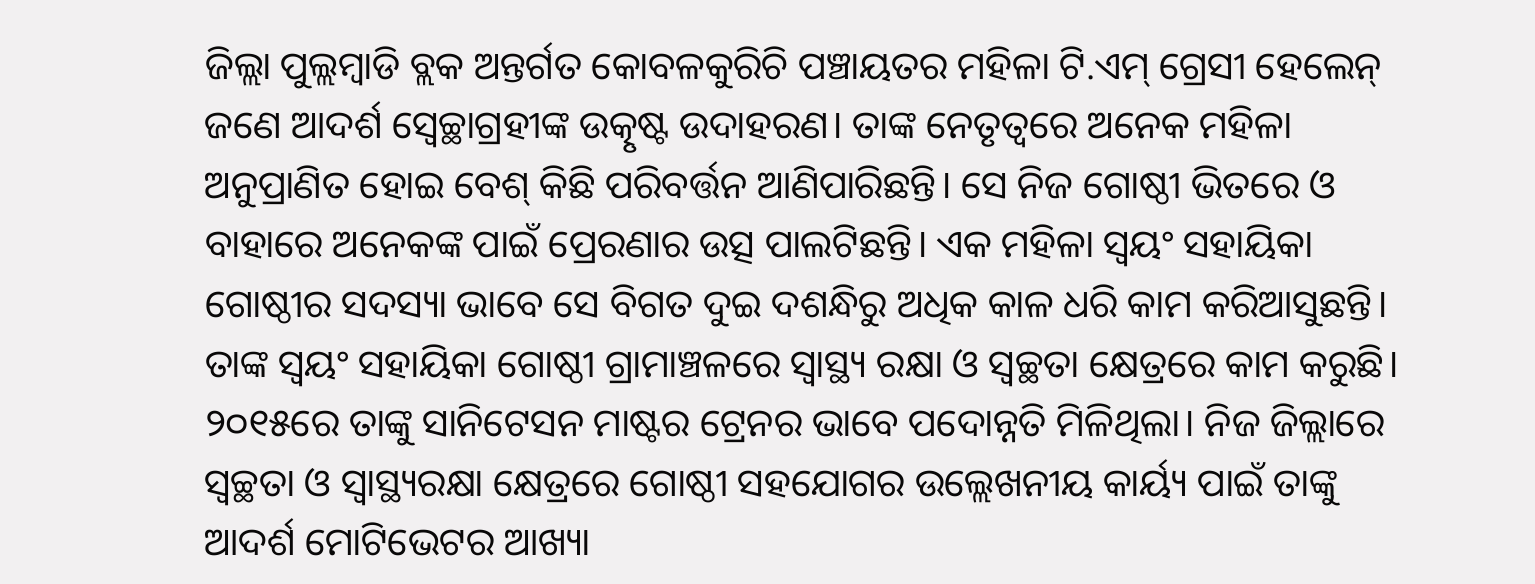ଜିଲ୍ଲା ପୁଲ୍ଲମ୍ବାଡି ବ୍ଲକ ଅନ୍ତର୍ଗତ କୋବଳକୁରିଚି ପଞ୍ଚାୟତର ମହିଳା ଟି.ଏମ୍ ଗ୍ରେସୀ ହେଲେନ୍ ଜଣେ ଆଦର୍ଶ ସ୍ୱେଚ୍ଛାଗ୍ରହୀଙ୍କ ଉତ୍କୃଷ୍ଟ ଉଦାହରଣ। ତାଙ୍କ ନେତୃତ୍ୱରେ ଅନେକ ମହିଳା ଅନୁପ୍ରାଣିତ ହୋଇ ବେଶ୍ କିଛି ପରିବର୍ତ୍ତନ ଆଣିପାରିଛନ୍ତି। ସେ ନିଜ ଗୋଷ୍ଠୀ ଭିତରେ ଓ ବାହାରେ ଅନେକଙ୍କ ପାଇଁ ପ୍ରେରଣାର ଉତ୍ସ ପାଲଟିଛନ୍ତି। ଏକ ମହିଳା ସ୍ୱୟଂ ସହାୟିକା ଗୋଷ୍ଠୀର ସଦସ୍ୟା ଭାବେ ସେ ବିଗତ ଦୁଇ ଦଶନ୍ଧିରୁ ଅଧିକ କାଳ ଧରି କାମ କରିଆସୁଛନ୍ତି। ତାଙ୍କ ସ୍ୱୟଂ ସହାୟିକା ଗୋଷ୍ଠୀ ଗ୍ରାମାଞ୍ଚଳରେ ସ୍ୱାସ୍ଥ୍ୟ ରକ୍ଷା ଓ ସ୍ୱଚ୍ଛତା କ୍ଷେତ୍ରରେ କାମ କରୁଛି।
୨୦୧୫ରେ ତାଙ୍କୁ ସାନିଟେସନ ମାଷ୍ଟର ଟ୍ରେନର ଭାବେ ପଦୋନ୍ନତି ମିଳିଥିଲା। ନିଜ ଜିଲ୍ଲାରେ ସ୍ୱଚ୍ଛତା ଓ ସ୍ୱାସ୍ଥ୍ୟରକ୍ଷା କ୍ଷେତ୍ରରେ ଗୋଷ୍ଠୀ ସହଯୋଗର ଉଲ୍ଲେଖନୀୟ କାର୍ୟ୍ୟ ପାଇଁ ତାଙ୍କୁ ଆଦର୍ଶ ମୋଟିଭେଟର ଆଖ୍ୟା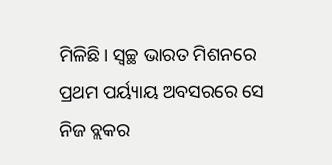ମିଳିଛି। ସ୍ୱଚ୍ଛ ଭାରତ ମିଶନରେ ପ୍ରଥମ ପର୍ୟ୍ୟାୟ ଅବସରରେ ସେ ନିଜ ବ୍ଲକର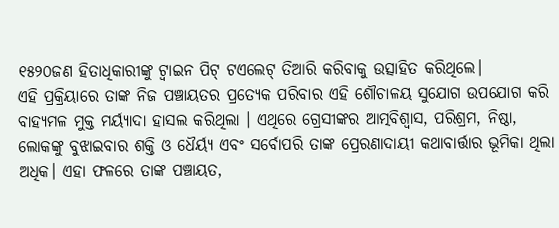୧୫୨୦ଜଣ ହିତାଧିକାରୀଙ୍କୁ ଟ୍ୱାଇନ ପିଟ୍ ଟଏଲେଟ୍ ତିଆରି କରିବାକୁ ଉତ୍ସାହିତ କରିଥିଲେ।
ଏହି ପ୍ରକ୍ରିୟାରେ ତାଙ୍କ ନିଜ ପଞ୍ଚାୟତର ପ୍ରତ୍ୟେକ ପରିବାର ଏହି ଶୌଚାଳୟ ସୁଯୋଗ ଉପଯୋଗ କରି ବାହ୍ୟମଳ ମୁକ୍ତ ମର୍ୟ୍ୟାଦା ହାସଲ କରିଥିଲା । ଏଥିରେ ଗ୍ରେସୀଙ୍କର ଆତ୍ମବିଶ୍ୱାସ, ପରିଶ୍ରମ, ନିଷ୍ଠା, ଲୋକଙ୍କୁ ବୁଝାଇବାର ଶକ୍ତି ଓ ଧୈର୍ୟ୍ୟ ଏବଂ ସର୍ବୋପରି ତାଙ୍କ ପ୍ରେରଣାଦାୟୀ କଥାବାର୍ତ୍ତାର ଭୂମିକା ଥିଲା ଅଧିକ। ଏହା ଫଳରେ ତାଙ୍କ ପଞ୍ଚାୟତ,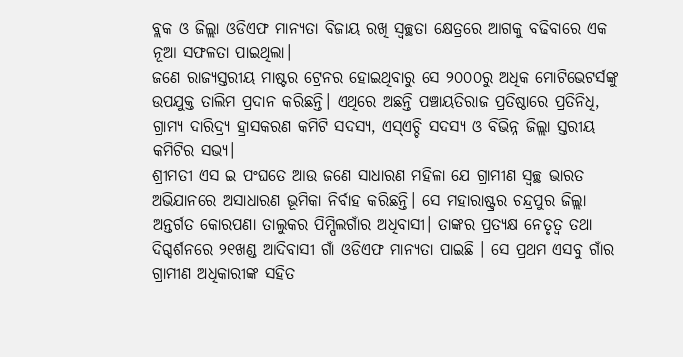ବ୍ଲକ ଓ ଜିଲ୍ଲା ଓଡିଏଫ ମାନ୍ୟତା ବିଜାୟ ରଖି ସ୍ୱଚ୍ଛତା କ୍ଷେତ୍ରରେ ଆଗକୁ ବଢିବାରେ ଏକ ନୂଆ ସଫଳତା ପାଇଥିଲା।
ଜଣେ ରାଜ୍ୟସ୍ତରୀୟ ମାଷ୍ଟର ଟ୍ରେନର ହୋଇଥିବାରୁ ସେ ୨୦୦୦ରୁ ଅଧିକ ମୋଟିଭେଟର୍ସଙ୍କୁ ଉପଯୁକ୍ତ ତାଲିମ ପ୍ରଦାନ କରିଛନ୍ତି। ଏଥିରେ ଅଛନ୍ତି ପଞ୍ଚାୟତିରାଜ ପ୍ରତିଷ୍ଠାରେ ପ୍ରତିନିଧି, ଗ୍ରାମ୍ୟ ଦାରିଦ୍ର୍ୟ ହ୍ରାସକରଣ କମିଟି ସଦସ୍ୟ, ଏସ୍ଏଚ୍ଚି ସଦସ୍ୟ ଓ ବିଭିନ୍ନ ଜିଲ୍ଲା ସ୍ତରୀୟ କମିଟିର ସଭ୍ୟ।
ଶ୍ରୀମତୀ ଏସ ଇ ପଂଘତେ ଆଉ ଜଣେ ସାଧାରଣ ମହିଳା ଯେ ଗ୍ରାମୀଣ ସ୍ୱଚ୍ଛ ଭାରତ ଅଭିଯାନରେ ଅସାଧାରଣ ଭୂମିକା ନିର୍ବାହ କରିଛନ୍ତି। ସେ ମହାରାଷ୍ଟ୍ରର ଚନ୍ଦ୍ରପୁର ଜିଲ୍ଲା ଅନ୍ତର୍ଗତ କୋରପଣା ତାଲୁକର ପିମ୍ପିଲଗାଁର ଅଧିବାସୀ। ତାଙ୍କର ପ୍ରତ୍ୟକ୍ଷ ନେତୃତ୍ୱ ତଥା ଦିଗ୍ଦର୍ଶନରେ ୨୧ଖଣ୍ଡ ଆଦିବାସୀ ଗାଁ ଓଡିଏଫ ମାନ୍ୟତା ପାଇଛି । ସେ ପ୍ରଥମ ଏସବୁ ଗାଁର ଗ୍ରାମୀଣ ଅଧିକାରୀଙ୍କ ସହିତ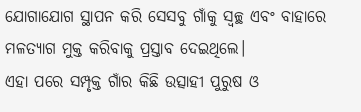ଯୋଗାଯୋଗ ସ୍ଥାପନ କରି ସେସବୁ ଗାଁକୁ ସ୍ୱଚ୍ଛ ଏବଂ ବାହାରେ ମଳତ୍ୟାଗ ମୁକ୍ତ କରିବାକୁ ପ୍ରସ୍ତାବ ଦେଇଥିଲେ।
ଏହା ପରେ ସମ୍ପୃକ୍ତ ଗାଁର କିଛି ଉତ୍ସାହୀ ପୁରୁଷ ଓ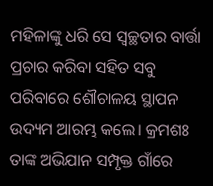ମହିଳାଙ୍କୁ ଧରି ସେ ସ୍ୱଚ୍ଛତାର ବାର୍ତ୍ତା ପ୍ରଚାର କରିବା ସହିତ ସବୁ ପରିବାରେ ଶୌଚାଳୟ ସ୍ଥାପନ ଉଦ୍ୟମ ଆରମ୍ଭ କଲେ। କ୍ରମଶଃ ତାଙ୍କ ଅଭିଯାନ ସମ୍ପୃକ୍ତ ଗାଁରେ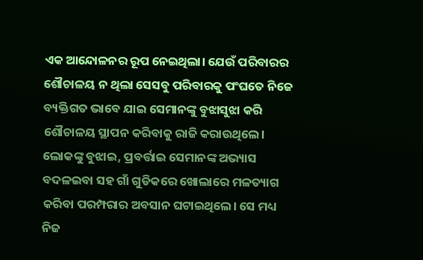ଏକ ଆନ୍ଦୋଳନର ରୂପ ନେଇଥିଲା। ଯେଉଁ ପରିବାରର ଶୌଚାଳୟ ନ ଥିଲା ସେସବୁ ପରିବାରକୁ ପଂଘତେ ନିଜେ ବ୍ୟକ୍ତିଗତ ଭାବେ ଯାଇ ସେମାନଙ୍କୁ ବୁଝାସୁଝା କରି ଶୌଚାଳୟ ସ୍ଥାପନ କରିବାକୁ ରାଜି କରାଉଥିଲେ। ଲୋକଙ୍କୁ ବୁଝାଇ, ପ୍ରବର୍ତ୍ତାଇ ସେମାନଙ୍କ ଅଭ୍ୟାସ ବଦଳଇବା ସହ ଗାଁ ଗୁଡିକରେ ଖୋଲାରେ ମଳତ୍ୟାଗ କରିବା ପରମ୍ପରାର ଅବସାନ ଘଟାଇଥିଲେ। ସେ ମଧ୍ୟ ନିଜ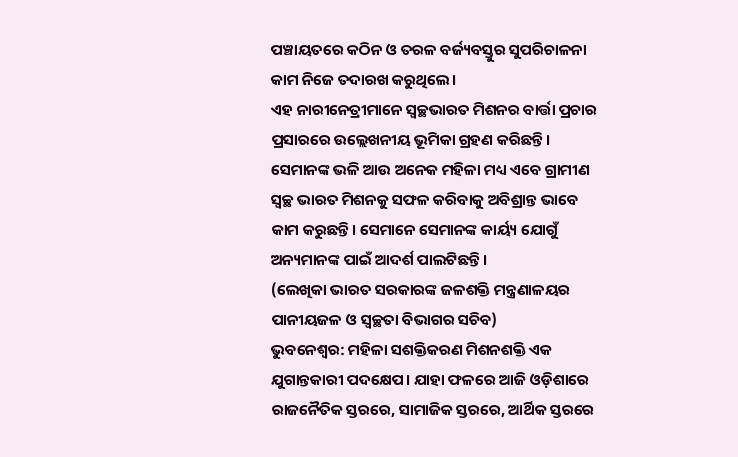ପଞ୍ଚାୟତରେ କଠିନ ଓ ତରଳ ବର୍ଜ୍ୟବସ୍ତୁର ସୁପରିଚାଳନା କାମ ନିଜେ ତଦାରଖ କରୁଥିଲେ।
ଏହ ନାରୀନେତ୍ରୀମାନେ ସ୍ୱଚ୍ଛଭାରତ ମିଶନର ବାର୍ତ୍ତା ପ୍ରଚାର ପ୍ରସାରରେ ଉଲ୍ଲେଖନୀୟ ଭୂମିକା ଗ୍ରହଣ କରିଛନ୍ତି। ସେମାନଙ୍କ ଭଳି ଆଉ ଅନେକ ମହିଳା ମଧ୍ୟ ଏବେ ଗ୍ରାମୀଣ ସ୍ୱଚ୍ଛ ଭାରତ ମିଶନକୁ ସଫଳ କରିବାକୁ ଅବିଶ୍ରାନ୍ତ ଭାବେ କାମ କରୁଛନ୍ତି। ସେମାନେ ସେମାନଙ୍କ କାର୍ୟ୍ୟ ଯୋଗୁଁ ଅନ୍ୟମାନଙ୍କ ପାଇଁ ଆଦର୍ଶ ପାଲଟିଛନ୍ତି।
(ଲେଖିକା ଭାରତ ସରକାରଙ୍କ ଜଳଶକ୍ତି ମନ୍ତ୍ରଣାଳୟର ପାନୀୟଜଳ ଓ ସ୍ୱଚ୍ଛତା ବିଭାଗର ସଚିବ)
ଭୁବନେଶ୍ୱର: ମହିଳା ସଶକ୍ତିକରଣ ମିଶନଶକ୍ତି ଏକ ଯୁଗାନ୍ତକାରୀ ପଦକ୍ଷେପ। ଯାହା ଫଳରେ ଆଜି ଓଡ଼ିଶାରେ ରାଜନୈତିକ ସ୍ତରରେ, ସାମାଜିକ ସ୍ତରରେ, ଆର୍ଥିକ ସ୍ତରରେ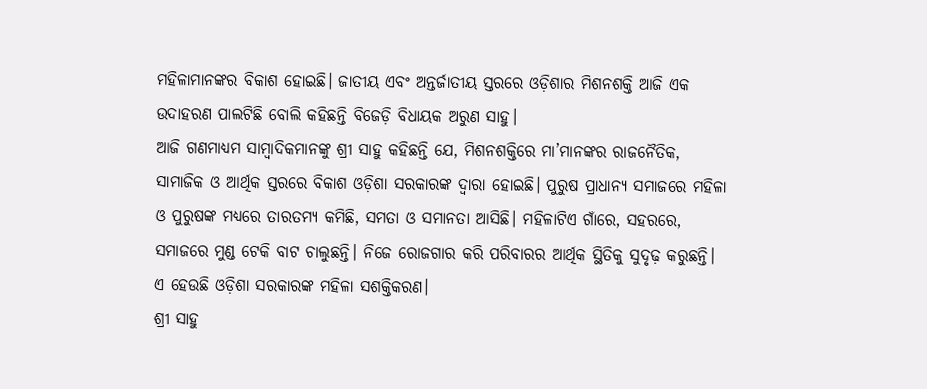ମହିଳାମାନଙ୍କର ବିକାଶ ହୋଇଛି। ଜାତୀୟ ଏବଂ ଅନ୍ତର୍ଜାତୀୟ ସ୍ତରରେ ଓଡ଼ିଶାର ମିଶନଶକ୍ତି ଆଜି ଏକ ଉଦାହରଣ ପାଲଟିଛି ବୋଲି କହିଛନ୍ତି ବିଜେଡ଼ି ବିଧାୟକ ଅରୁଣ ସାହୁ।
ଆଜି ଗଣମାଧ୍ୟମ ସାମ୍ବାଦିକମାନଙ୍କୁ ଶ୍ରୀ ସାହୁ କହିଛନ୍ତି ଯେ, ମିଶନଶକ୍ତିରେ ମା’ମାନଙ୍କର ରାଜନୈତିକ, ସାମାଜିକ ଓ ଆର୍ଥିକ ସ୍ତରରେ ବିକାଶ ଓଡ଼ିଶା ସରକାରଙ୍କ ଦ୍ୱାରା ହୋଇଛି। ପୁରୁଷ ପ୍ରାଧାନ୍ୟ ସମାଜରେ ମହିଳା ଓ ପୁରୁଷଙ୍କ ମଧ୍ୟରେ ତାରତମ୍ୟ କମିଛି, ସମତା ଓ ସମାନତା ଆସିଛି। ମହିଳାଟିଏ ଗାଁରେ, ସହରରେ, ସମାଜରେ ମୁଣ୍ଡ ଟେକି ବାଟ ଚାଲୁଛନ୍ତି। ନିଜେ ରୋଜଗାର କରି ପରିବାରର ଆର୍ଥିକ ସ୍ଥିତିକୁ ସୁଦୃଢ଼ କରୁଛନ୍ତି। ଏ ହେଉଛି ଓଡ଼ିଶା ସରକାରଙ୍କ ମହିଳା ସଶକ୍ତିକରଣ।
ଶ୍ରୀ ସାହୁ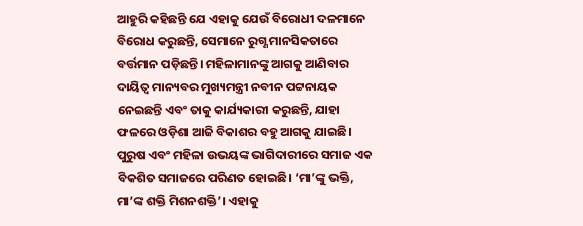ଆହୁରି କହିଛନ୍ତି ଯେ ଏହାକୁ ଯେଉଁ ବିରୋଧୀ ଦଳମାନେ ବିରୋଧ କରୁଛନ୍ତି, ସେମାନେ ରୁଗ୍ଣ ମାନସିକତାରେ ବର୍ତ୍ତମାନ ପଡ଼ିଛନ୍ତି। ମହିଳାମାନଙ୍କୁ ଆଗକୁ ଆଣିବାର ଦାୟିତ୍ୱ ମାନ୍ୟବର ମୁଖ୍ୟମନ୍ତ୍ରୀ ନବୀନ ପଟ୍ଟନାୟକ ନେଇଛନ୍ତି ଏବଂ ତାକୁ କାର୍ଯ୍ୟକାରୀ କରୁଛନ୍ତି, ଯାହା ଫଳରେ ଓଡ଼ିଶା ଆଜି ବିକାଶର ବହୁ ଆଗକୁ ଯାଇଛି। ପୁରୁଷ ଏବଂ ମହିଳା ଉଭୟଙ୍କ ଭାଗିଦାରୀରେ ସମାଜ ଏକ ବିକଶିତ ସମାଜରେ ପରିଣତ ହୋଇଛି। ‘ମା’ଙ୍କୁ ଭକ୍ତି, ମା’ଙ୍କ ଶକ୍ତି ମିଶନଶକ୍ତି’। ଏହାକୁ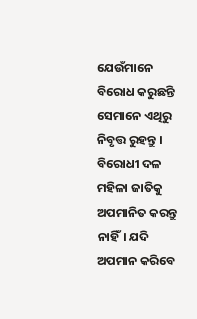ଯେଉଁମାନେ ବିରୋଧ କରୁଛନ୍ତି ସେମାନେ ଏଥିରୁ ନିବୃତ୍ତ ରୁହନ୍ତୁ । ବିରୋଧୀ ଦଳ ମହିଳା ଜାତିକୁ ଅପମାନିତ କରନ୍ତୁ ନାହିଁ। ଯଦି ଅପମାନ କରିବେ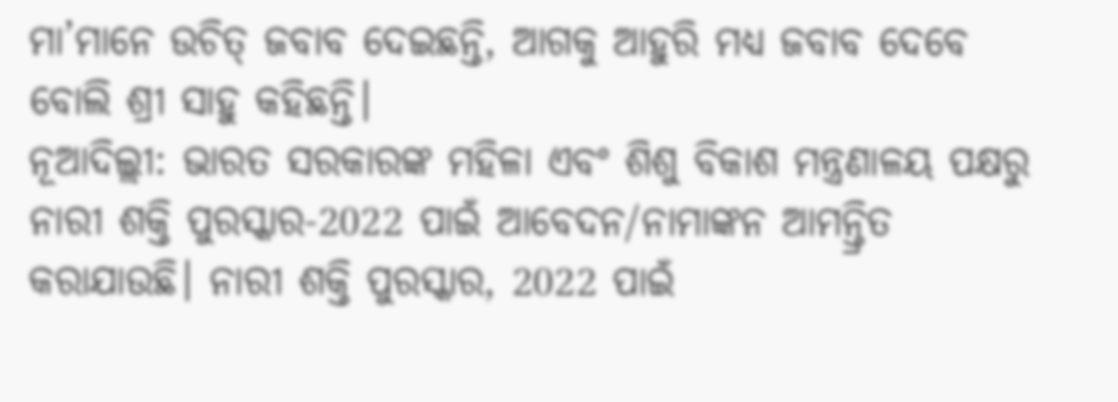ମା’ମାନେ ଉଚିତ୍ ଜବାବ ଦେଇଛନ୍ତି, ଆଗକୁ ଆହୁରି ମଧ୍ୟ ଜବାବ ଦେବେ ବୋଲି ଶ୍ରୀ ସାହୁ କହିଛନ୍ତି।
ନୂଆଦିଲ୍ଲୀ: ଭାରତ ସରକାରଙ୍କ ମହିଳା ଏବଂ ଶିଶୁ ବିକାଶ ମନ୍ତ୍ରଣାଳୟ ପକ୍ଷରୁ ନାରୀ ଶକ୍ତି ପୁରସ୍କାର-2022 ପାଇଁ ଆବେଦନ/ନାମାଙ୍କନ ଆମନ୍ତ୍ରିତ କରାଯାଉଛି। ନାରୀ ଶକ୍ତି ପୁରସ୍କାର, 2022 ପାଇଁ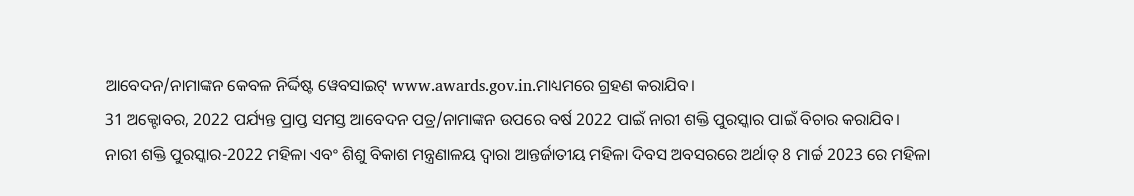ଆବେଦନ/ନାମାଙ୍କନ କେବଳ ନିର୍ଦ୍ଦିଷ୍ଟ ୱେବସାଇଟ୍ www.awards.gov.in.ମାଧ୍ୟମରେ ଗ୍ରହଣ କରାଯିବ।
31 ଅକ୍ଟୋବର, 2022 ପର୍ଯ୍ୟନ୍ତ ପ୍ରାପ୍ତ ସମସ୍ତ ଆବେଦନ ପତ୍ର/ନାମାଙ୍କନ ଉପରେ ବର୍ଷ 2022 ପାଇଁ ନାରୀ ଶକ୍ତି ପୁରସ୍କାର ପାଇଁ ବିଚାର କରାଯିବ।
ନାରୀ ଶକ୍ତି ପୁରସ୍କାର-2022 ମହିଳା ଏବଂ ଶିଶୁ ବିକାଶ ମନ୍ତ୍ରଣାଳୟ ଦ୍ବାରା ଆନ୍ତର୍ଜାତୀୟ ମହିଳା ଦିବସ ଅବସରରେ ଅର୍ଥାତ୍ 8 ମାର୍ଚ୍ଚ 2023 ରେ ମହିଳା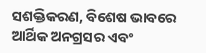ସଶକ୍ତିକରଣ, ବିଶେଷ ଭାବରେ ଆର୍ଥିକ ଅନଗ୍ରସର ଏବଂ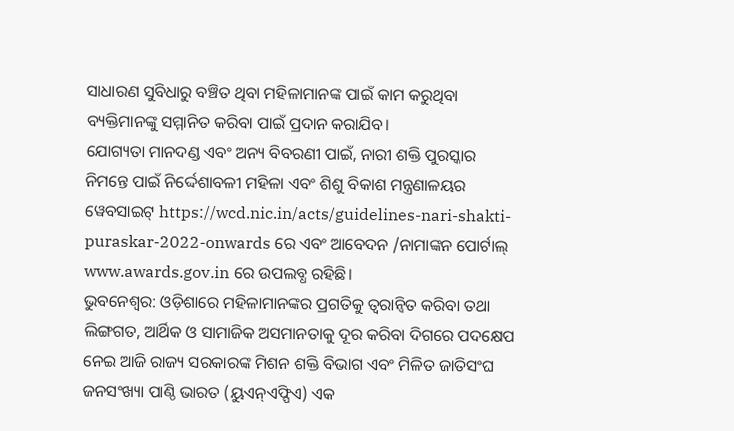ସାଧାରଣ ସୁବିଧାରୁ ବଞ୍ଚିତ ଥିବା ମହିଳାମାନଙ୍କ ପାଇଁ କାମ କରୁଥିବା ବ୍ୟକ୍ତିମାନଙ୍କୁ ସମ୍ମାନିତ କରିବା ପାଇଁ ପ୍ରଦାନ କରାଯିବ।
ଯୋଗ୍ୟତା ମାନଦଣ୍ଡ ଏବଂ ଅନ୍ୟ ବିବରଣୀ ପାଇଁ, ନାରୀ ଶକ୍ତି ପୁରସ୍କାର ନିମନ୍ତେ ପାଇଁ ନିର୍ଦ୍ଦେଶାବଳୀ ମହିଳା ଏବଂ ଶିଶୁ ବିକାଶ ମନ୍ତ୍ରଣାଳୟର ୱେବସାଇଟ୍ https://wcd.nic.in/acts/guidelines-nari-shakti-puraskar-2022-onwards ରେ ଏବଂ ଆବେଦନ /ନାମାଙ୍କନ ପୋର୍ଟାଲ୍ www.awards.gov.in ରେ ଉପଲବ୍ଧ ରହିଛି।
ଭୁବନେଶ୍ୱର: ଓଡ଼ିଶାରେ ମହିଳାମାନଙ୍କର ପ୍ରଗତିକୁ ତ୍ୱରାନ୍ୱିତ କରିବା ତଥା ଲିଙ୍ଗଗତ, ଆର୍ଥିକ ଓ ସାମାଜିକ ଅସମାନତାକୁ ଦୂର କରିବା ଦିଗରେ ପଦକ୍ଷେପ ନେଇ ଆଜି ରାଜ୍ୟ ସରକାରଙ୍କ ମିଶନ ଶକ୍ତି ବିଭାଗ ଏବଂ ମିଳିତ ଜାତିସଂଘ ଜନସଂଖ୍ୟା ପାଣ୍ଠି ଭାରତ (ୟୁଏନ୍ଏଫ୍ପିଏ) ଏକ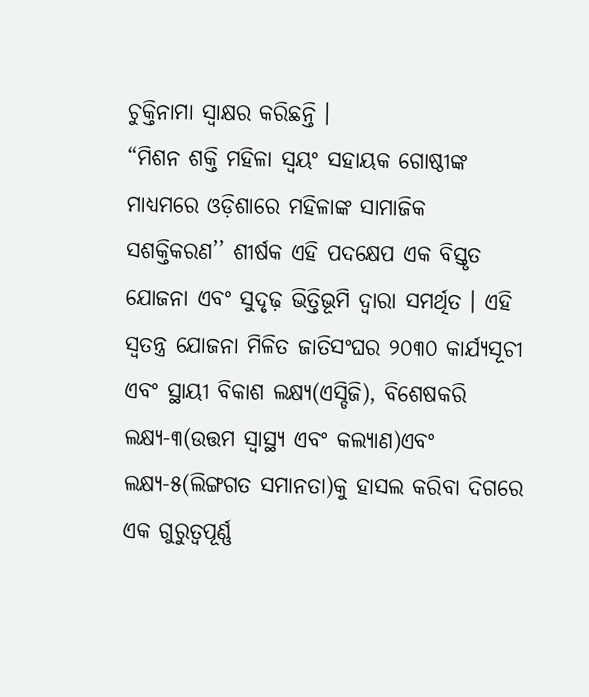ଚୁକ୍ତିନାମା ସ୍ୱାକ୍ଷର କରିଛନ୍ତି ।
“ମିଶନ ଶକ୍ତି ମହିଳା ସ୍ୱୟଂ ସହାୟକ ଗୋଷ୍ଠୀଙ୍କ ମାଧ୍ୟମରେ ଓଡ଼ିଶାରେ ମହିଳାଙ୍କ ସାମାଜିକ ସଶକ୍ତିକରଣ’’ ଶୀର୍ଷକ ଏହି ପଦକ୍ଷେପ ଏକ ବିସ୍ତୃତ ଯୋଜନା ଏବଂ ସୁଦୃଢ଼ ଭିତ୍ତିଭୂମି ଦ୍ୱାରା ସମର୍ଥିତ । ଏହି ସ୍ୱତନ୍ତ୍ର ଯୋଜନା ମିଳିତ ଜାତିସଂଘର ୨୦୩୦ କାର୍ଯ୍ୟସୂଚୀ ଏବଂ ସ୍ଥାୟୀ ବିକାଶ ଲକ୍ଷ୍ୟ(ଏସ୍ଡିଜି), ବିଶେଷକରି ଲକ୍ଷ୍ୟ-୩(ଉତ୍ତମ ସ୍ୱାସ୍ଥ୍ୟ ଏବଂ କଲ୍ୟାଣ)ଏବଂ ଲକ୍ଷ୍ୟ-୫(ଲିଙ୍ଗଗତ ସମାନତା)କୁ ହାସଲ କରିବା ଦିଗରେ ଏକ ଗୁରୁତ୍ୱପୂର୍ଣ୍ଣ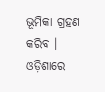ଭୂମିକା ଗ୍ରହଣ କରିବ ।
ଓଡ଼ିଶାରେ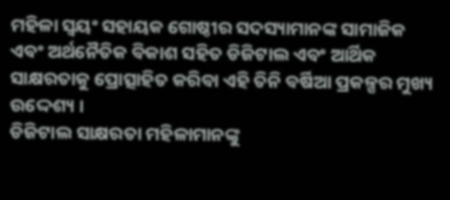ମହିଳା ସ୍ୱୟଂ ସହାୟକ ଗୋଷ୍ଠୀର ସଦସ୍ୟାମାନଙ୍କ ସାମାଜିକ ଏବଂ ଅର୍ଥନୈତିକ ବିକାଶ ସହିତ ଡିଜିଟାଲ ଏବଂ ଆର୍ଥିକ ସାକ୍ଷରତାକୁ ପ୍ରୋତ୍ସାହିତ କରିବା ଏହି ତିନି ବର୍ଷିଆ ପ୍ରକଳ୍ପର ମୁଖ୍ୟ ଉଦ୍ଦେଶ୍ୟ ।
ଡିଜିଟାଲ ସାକ୍ଷରତା ମହିଳାମାନଙ୍କୁ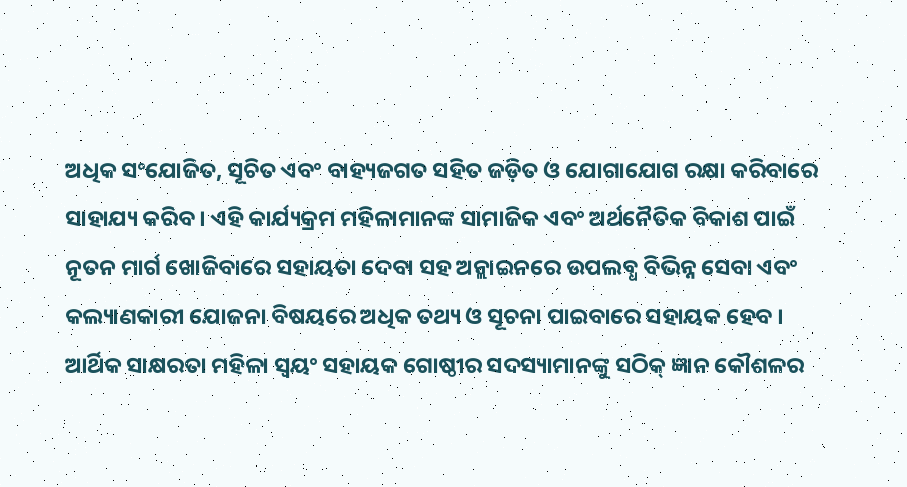ଅଧିକ ସଂଯୋଜିତ, ସୂଚିତ ଏବଂ ବାହ୍ୟଜଗତ ସହିତ ଜଡ଼ିତ ଓ ଯୋଗାଯୋଗ ରକ୍ଷା କରିବାରେ ସାହାଯ୍ୟ କରିବ । ଏହି କାର୍ଯ୍ୟକ୍ରମ ମହିଳାମାନଙ୍କ ସାମାଜିକ ଏବଂ ଅର୍ଥନୈତିକ ବିକାଶ ପାଇଁ ନୂତନ ମାର୍ଗ ଖୋଜିବାରେ ସହାୟତା ଦେବା ସହ ଅନ୍ଲାଇନରେ ଉପଲବ୍ଧ ବିଭିନ୍ନ ସେବା ଏବଂ କଲ୍ୟାଣକାରୀ ଯୋଜନା ବିଷୟରେ ଅଧିକ ତଥ୍ୟ ଓ ସୂଚନା ପାଇବାରେ ସହାୟକ ହେବ ।
ଆର୍ଥିକ ସାକ୍ଷରତା ମହିଳା ସ୍ୱୟଂ ସହାୟକ ଗୋଷ୍ଠୀର ସଦସ୍ୟାମାନଙ୍କୁ ସଠିକ୍ ଜ୍ଞାନ କୌଶଳର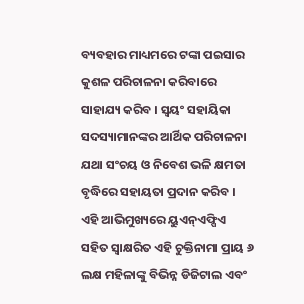ବ୍ୟବହାର ମାଧ୍ୟମରେ ଟଙ୍କା ପଇସାର କୁଶଳ ପରିଚାଳନା କରିବାରେ ସାହାଯ୍ୟ କରିବ । ସ୍ୱୟଂ ସହାୟିକା ସଦସ୍ୟାମାନଙ୍କର ଆର୍ଥିକ ପରିଚାଳନା ଯଥା ସଂଚୟ ଓ ନିବେଶ ଭଳି କ୍ଷମତା ବୃଦ୍ଧିରେ ସହାୟତା ପ୍ରଦାନ କରିବ ।
ଏହି ଆଭିମୁଖ୍ୟରେ ୟୁଏନ୍ଏଫ୍ପିଏ ସହିତ ସ୍ୱାକ୍ଷରିତ ଏହି ଚୁକ୍ତିନାମା ପ୍ରାୟ ୬ ଲକ୍ଷ ମହିଳାଙ୍କୁ ବିଭିନ୍ନ ଡିଜିଟାଲ ଏବଂ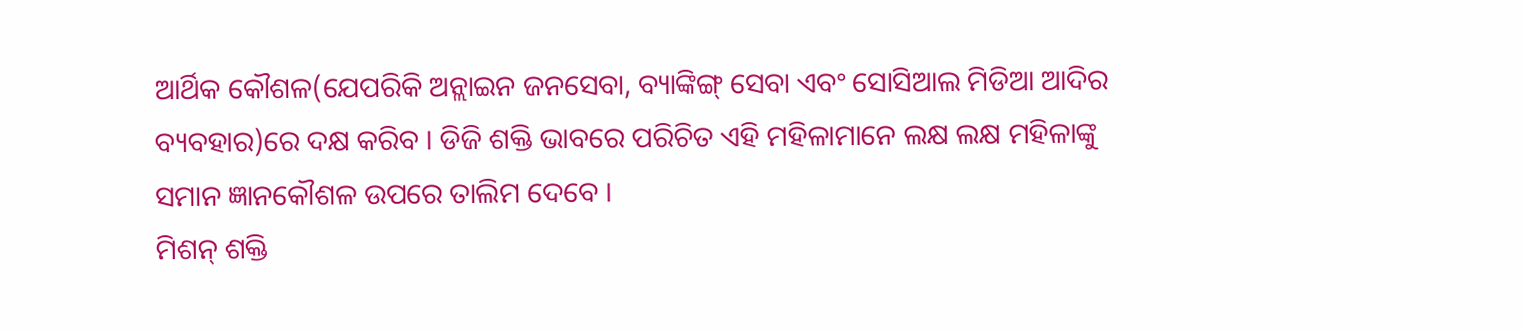ଆର୍ଥିକ କୌଶଳ(ଯେପରିକି ଅନ୍ଲାଇନ ଜନସେବା, ବ୍ୟାଙ୍କିଙ୍ଗ୍ ସେବା ଏବଂ ସୋସିଆଲ ମିଡିଆ ଆଦିର ବ୍ୟବହାର)ରେ ଦକ୍ଷ କରିବ । ଡିଜି ଶକ୍ତି ଭାବରେ ପରିଚିତ ଏହି ମହିଳାମାନେ ଲକ୍ଷ ଲକ୍ଷ ମହିଳାଙ୍କୁ ସମାନ ଜ୍ଞାନକୌଶଳ ଉପରେ ତାଲିମ ଦେବେ ।
ମିଶନ୍ ଶକ୍ତି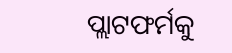ପ୍ଲାଟଫର୍ମକୁ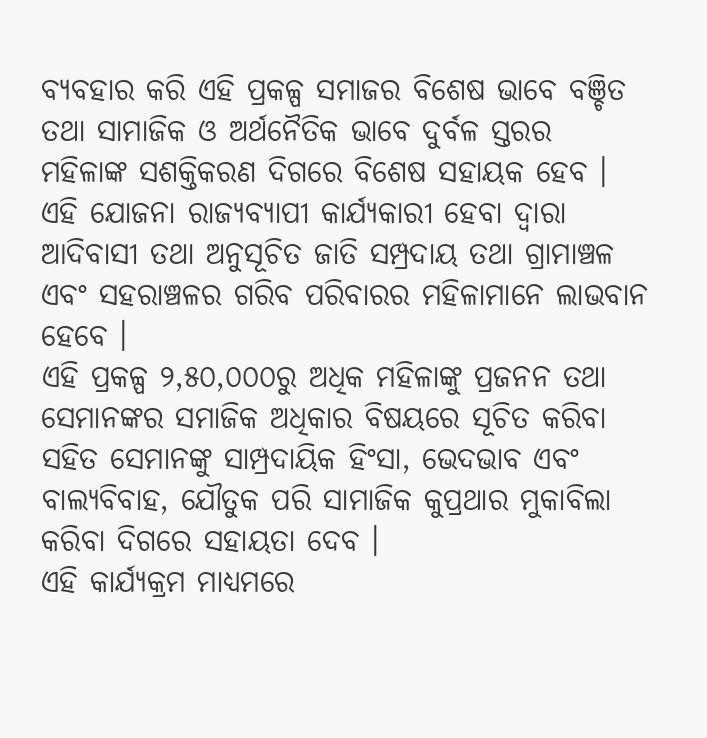ବ୍ୟବହାର କରି ଏହି ପ୍ରକଳ୍ପ ସମାଜର ବିଶେଷ ଭାବେ ବଞ୍ଚିତ ତଥା ସାମାଜିକ ଓ ଅର୍ଥନୈତିକ ଭାବେ ଦୁର୍ବଳ ସ୍ତରର ମହିଳାଙ୍କ ସଶକ୍ତିକରଣ ଦିଗରେ ବିଶେଷ ସହାୟକ ହେବ । ଏହି ଯୋଜନା ରାଜ୍ୟବ୍ୟାପୀ କାର୍ଯ୍ୟକାରୀ ହେବା ଦ୍ୱାରା ଆଦିବାସୀ ତଥା ଅନୁସୂଚିତ ଜାତି ସମ୍ପ୍ରଦାୟ ତଥା ଗ୍ରାମାଞ୍ଚଳ ଏବଂ ସହରାଞ୍ଚଳର ଗରିବ ପରିବାରର ମହିଳାମାନେ ଲାଭବାନ ହେବେ ।
ଏହି ପ୍ରକଳ୍ପ ୨,୫୦,୦୦୦ରୁ ଅଧିକ ମହିଳାଙ୍କୁ ପ୍ରଜନନ ତଥା ସେମାନଙ୍କର ସମାଜିକ ଅଧିକାର ବିଷୟରେ ସୂଚିତ କରିବା ସହିତ ସେମାନଙ୍କୁ ସାମ୍ପ୍ରଦାୟିକ ହିଂସା, ଭେଦଭାବ ଏବଂ ବାଲ୍ୟବିବାହ, ଯୌତୁକ ପରି ସାମାଜିକ କୁପ୍ରଥାର ମୁକାବିଲା କରିବା ଦିଗରେ ସହାୟତା ଦେବ ।
ଏହି କାର୍ଯ୍ୟକ୍ରମ ମାଧ୍ୟମରେ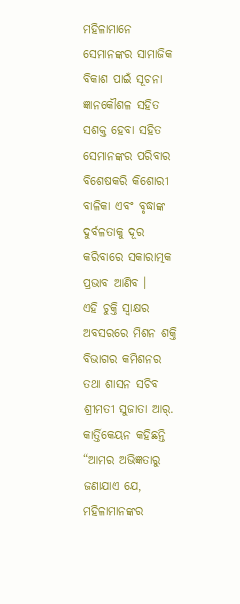ମହିଳାମାନେ ସେମାନଙ୍କର ସାମାଜିକ ବିକାଶ ପାଇଁ ସୂଚନା ଜ୍ଞାନକୌଶଳ ସହିତ ସଶକ୍ତ ହେବା ସହିତ ସେମାନଙ୍କର ପରିବାର ବିଶେଷକରି କିଶୋରୀ ବାଳିକା ଏବଂ ବୃଦ୍ଧାଙ୍କ ଦୁର୍ବଳତାକୁ ଦୂର କରିବାରେ ସକାରାତ୍ମକ ପ୍ରଭାବ ଆଣିବ ।
ଏହି ଚୁକ୍ତି ସ୍ୱାକ୍ଷର ଅବସରରେ ମିଶନ ଶକ୍ତି ବିଭାଗର କମିଶନର ତଥା ଶାସନ ସଚିବ ଶ୍ରୀମତୀ ସୁଜାତା ଆର୍. କାର୍ତ୍ତିକେୟନ କହିଛନ୍ତି “ଆମର ଅଭିଜ୍ଞତାରୁ ଜଣାଯାଏ ଯେ, ମହିଳାମାନଙ୍କର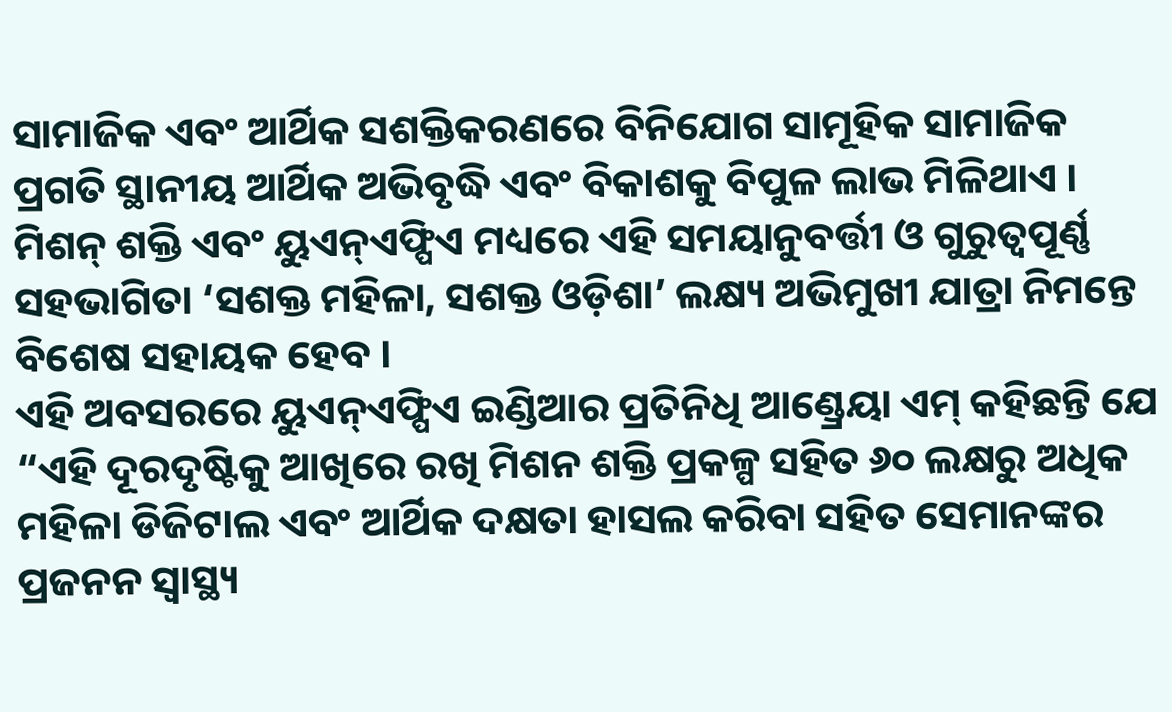ସାମାଜିକ ଏବଂ ଆର୍ଥିକ ସଶକ୍ତିକରଣରେ ବିନିଯୋଗ ସାମୂହିକ ସାମାଜିକ ପ୍ରଗତି ସ୍ଥାନୀୟ ଆର୍ଥିକ ଅଭିବୃଦ୍ଧି ଏବଂ ବିକାଶକୁ ବିପୁଳ ଲାଭ ମିଳିଥାଏ । ମିଶନ୍ ଶକ୍ତି ଏବଂ ୟୁଏନ୍ଏଫ୍ପିଏ ମଧ୍ୟରେ ଏହି ସମୟାନୁବର୍ତ୍ତୀ ଓ ଗୁରୁତ୍ୱପୂର୍ଣ୍ଣ ସହଭାଗିତା ‘ସଶକ୍ତ ମହିଳା, ସଶକ୍ତ ଓଡ଼ିଶା’ ଲକ୍ଷ୍ୟ ଅଭିମୁଖୀ ଯାତ୍ରା ନିମନ୍ତେ ବିଶେଷ ସହାୟକ ହେବ ।
ଏହି ଅବସରରେ ୟୁଏନ୍ଏଫ୍ପିଏ ଇଣ୍ଡିଆର ପ୍ରତିନିଧି ଆଣ୍ଡ୍ରେୟା ଏମ୍ କହିଛନ୍ତି ଯେ “ଏହି ଦୂରଦୃଷ୍ଟିକୁ ଆଖିରେ ରଖି ମିଶନ ଶକ୍ତି ପ୍ରକଳ୍ପ ସହିତ ୬୦ ଲକ୍ଷରୁ ଅଧିକ ମହିଳା ଡିଜିଟାଲ ଏବଂ ଆର୍ଥିକ ଦକ୍ଷତା ହାସଲ କରିବା ସହିତ ସେମାନଙ୍କର ପ୍ରଜନନ ସ୍ୱାସ୍ଥ୍ୟ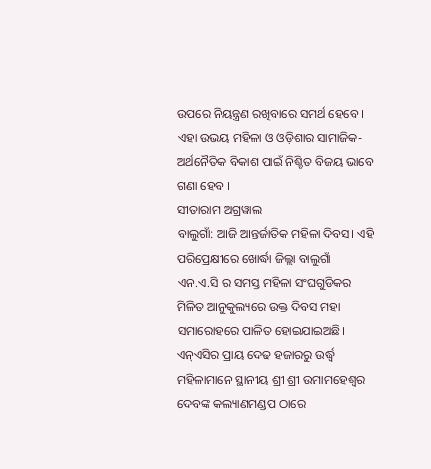ଉପରେ ନିୟନ୍ତ୍ରଣ ରଖିବାରେ ସମର୍ଥ ହେବେ । ଏହା ଉଭୟ ମହିଳା ଓ ଓଡ଼ିଶାର ସାମାଜିକ-ଅର୍ଥନୈତିକ ବିକାଶ ପାଇଁ ନିଶ୍ଚିତ ବିଜୟ ଭାବେ ଗଣା ହେବ ।
ସୀତାରାମ ଅଗ୍ରୱାଲ
ବାଲୁଗାଁ: ଆଜି ଆନ୍ତର୍ଜାତିକ ମହିଳା ଦିବସ। ଏହି ପରିପ୍ରେକ୍ଷୀରେ ଖୋର୍ଦ୍ଧା ଜିଲ୍ଲା ବାଲୁଗାଁ ଏନ.ଏ.ସି ର ସମସ୍ତ ମହିଳା ସଂଘଗୁଡିକର ମିଳିତ ଆନୁକୁଲ୍ୟରେ ଉକ୍ତ ଦିବସ ମହା ସମାରୋହରେ ପାଳିତ ହୋଇଯାଇଅଛି। ଏନ୍ଏସିର ପ୍ରାୟ ଦେଢ ହଜାରରୁ ଉର୍ଦ୍ଧ୍ଵ ମହିଳାମାନେ ସ୍ଥାନୀୟ ଶ୍ରୀ ଶ୍ରୀ ଉମାମହେଶ୍ୱର ଦେବଙ୍କ କଲ୍ୟାଣମଣ୍ଡପ ଠାରେ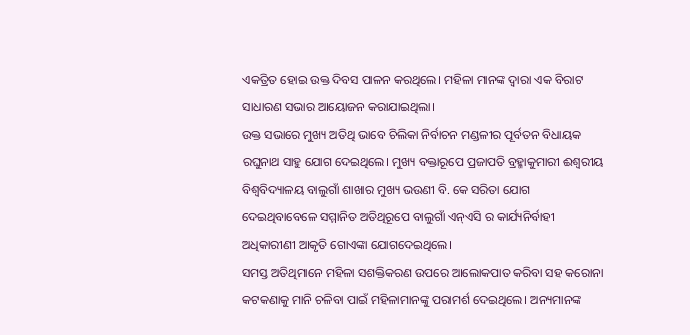ଏକତ୍ରିତ ହୋଇ ଉକ୍ତ ଦିବସ ପାଳନ କରଥିଲେ। ମହିଳା ମାନଙ୍କ ଦ୍ୱାରା ଏକ ବିରାଟ ସାଧାରଣ ସଭାର ଆୟୋଜନ କରାଯାଇଥିଲା।
ଉକ୍ତ ସଭାରେ ମୁଖ୍ୟ ଅତିଥି ଭାବେ ଚିଲିକା ନିର୍ବାଚନ ମଣ୍ଡଳୀର ପୂର୍ବତନ ବିଧାୟକ ରଘୁନାଥ ସାହୁ ଯୋଗ ଦେଇଥିଲେ। ମୁଖ୍ୟ ବକ୍ତାରୂପେ ପ୍ରଜାପତି ବ୍ରହ୍ମାକୁମାରୀ ଈଶ୍ୱରୀୟ ବିଶ୍ୱବିଦ୍ୟାଳୟ ବାଲୁଗାଁ ଶାଖାର ମୁଖ୍ୟ ଭଉଣୀ ବି. କେ ସରିତା ଯୋଗ ଦେଇଥିବାବେଳେ ସମ୍ମାନିତ ଅତିଥିରୂପେ ବାଲୁଗାଁ ଏନ୍ଏସି ର କାର୍ଯ୍ୟନିର୍ବାହୀ ଅଧିକାରୀଣୀ ଆକୃତି ଗୋଏଙ୍କା ଯୋଗଦେଇଥିଲେ।
ସମସ୍ତ ଅତିଥିମାନେ ମହିଳା ସଶକ୍ତିକରଣ ଉପରେ ଆଲୋକପାତ କରିବା ସହ କରୋନା କଟକଣାକୁ ମାନି ଚଳିବା ପାଇଁ ମହିଳାମାନଙ୍କୁ ପରାମର୍ଶ ଦେଇଥିଲେ। ଅନ୍ୟମାନଙ୍କ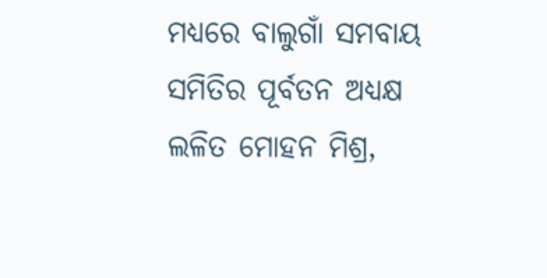ମଧ୍ୟରେ ବାଲୁଗାଁ ସମବାୟ ସମିତିର ପୂର୍ବତନ ଅଧ୍ୟକ୍ଷ ଲଳିତ ମୋହନ ମିଶ୍ର,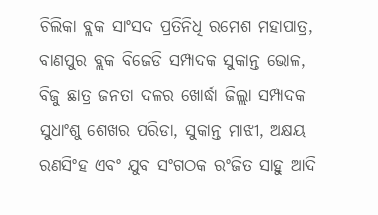ଚିଲିକା ବ୍ଲକ ସାଂସଦ ପ୍ରତିନିଧି ରମେଶ ମହାପାତ୍ର, ବାଣପୁର ବ୍ଲକ ବିଜେଡି ସମ୍ପାଦକ ସୁକାନ୍ତ ଭୋଳ, ବିଜୁ ଛାତ୍ର ଜନତା ଦଳର ଖୋର୍ଦ୍ଧା ଜିଲ୍ଲା ସମ୍ପାଦକ ସୁଧାଂଶୁ ଶେଖର ପରିଡା, ସୁକାନ୍ତ ମାଝୀ, ଅକ୍ଷୟ ରଣସିଂହ ଏବଂ ଯୁବ ସଂଗଠକ ରଂଜିତ ସାହୁ ଆଦି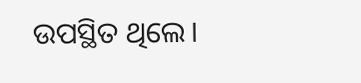ଉପସ୍ଥିତ ଥିଲେ।